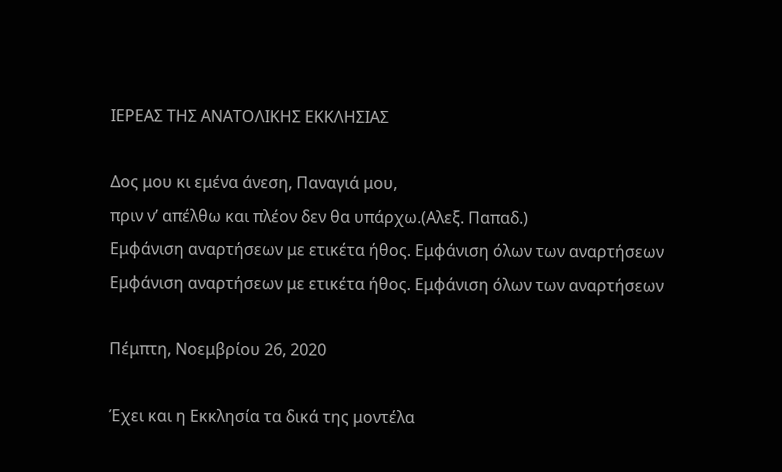ΙΕΡΕΑΣ ΤΗΣ ΑΝΑΤΟΛΙΚΗΣ ΕΚΚΛΗΣΙΑΣ

Δος μου κι εμένα άνεση, Παναγιά μου,
πριν ν’ απέλθω και πλέον δεν θα υπάρχω.(Αλεξ. Παπαδ.)
Εμφάνιση αναρτήσεων με ετικέτα ήθος. Εμφάνιση όλων των αναρτήσεων
Εμφάνιση αναρτήσεων με ετικέτα ήθος. Εμφάνιση όλων των αναρτήσεων

Πέμπτη, Νοεμβρίου 26, 2020

Έχει και η Εκκλησία τα δικά της μοντέλα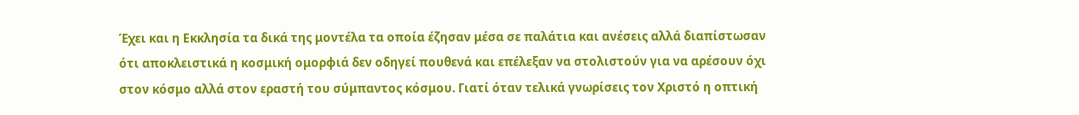Έχει και η Εκκλησία τα δικά της μοντέλα τα οποία έζησαν μέσα σε παλάτια και ανέσεις αλλά διαπίστωσαν ότι αποκλειστικά η κοσμική ομορφιά δεν οδηγεί πουθενά και επέλεξαν να στολιστούν για να αρέσουν όχι στον κόσμο αλλά στον εραστή του σύμπαντος κόσμου. Γιατί όταν τελικά γνωρίσεις τον Χριστό η οπτική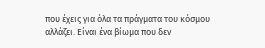που έχεις για όλα τα πράγματα του κόσμου αλλάζει. Είναι ένα βίωμα που δεν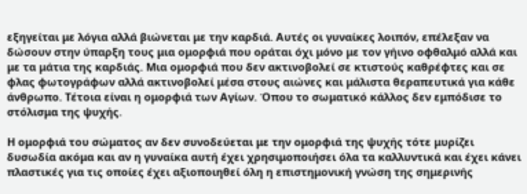εξηγείται με λόγια αλλά βιώνεται με την καρδιά. Αυτές οι γυναίκες λοιπόν, επέλεξαν να δώσουν στην ύπαρξη τους μια ομορφιά που οράται όχι μόνο με τον γήινο οφθαλμό αλλά και με τα μάτια της καρδιάς. Μια ομορφιά που δεν ακτινοβολεί σε κτιστούς καθρέφτες και σε φλας φωτογράφων αλλά ακτινοβολεί μέσα στους αιώνες και μάλιστα θεραπευτικά για κάθε άνθρωπο. Τέτοια είναι η ομορφιά των Αγίων. Όπου το σωματικό κάλλος δεν εμπόδισε το στόλισμα της ψυχής.

Η ομορφιά του σώματος αν δεν συνοδεύεται με την ομορφιά της ψυχής τότε μυρίζει δυσωδία ακόμα και αν η γυναίκα αυτή έχει χρησιμοποιήσει όλα τα καλλυντικά και έχει κάνει πλαστικές για τις οποίες έχει αξιοποιηθεί όλη η επιστημονική γνώση της σημερινής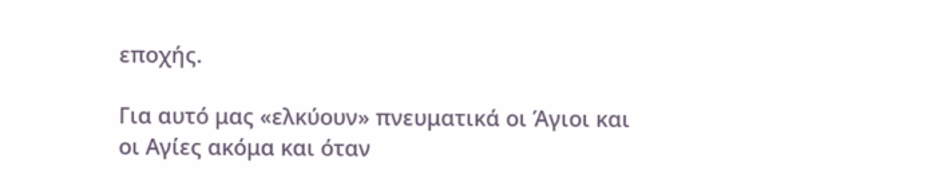εποχής.

Για αυτό μας «ελκύουν» πνευματικά οι Άγιοι και οι Αγίες ακόμα και όταν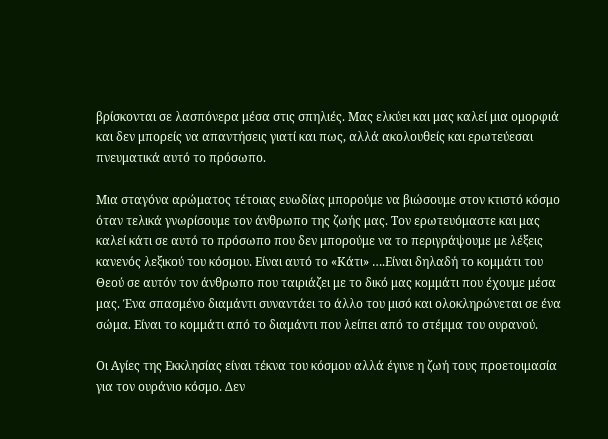βρίσκονται σε λασπόνερα μέσα στις σπηλιές. Μας ελκύει και μας καλεί μια ομορφιά και δεν μπορείς να απαντήσεις γιατί και πως, αλλά ακολουθείς και ερωτεύεσαι πνευματικά αυτό το πρόσωπο.

Μια σταγόνα αρώματος τέτοιας ευωδίας μπορούμε να βιώσουμε στον κτιστό κόσμο όταν τελικά γνωρίσουμε τον άνθρωπο της ζωής μας. Τον ερωτευόμαστε και μας καλεί κάτι σε αυτό το πρόσωπο που δεν μπορούμε να το περιγράψουμε με λέξεις κανενός λεξικού του κόσμου. Είναι αυτό το «Κάτι» ….Είναι δηλαδή το κομμάτι του Θεού σε αυτόν τον άνθρωπο που ταιριάζει με το δικό μας κομμάτι που έχουμε μέσα μας. Ένα σπασμένο διαμάντι συναντάει το άλλο του μισό και ολοκληρώνεται σε ένα σώμα. Είναι το κομμάτι από το διαμάντι που λείπει από το στέμμα του ουρανού.

Οι Αγίες της Εκκλησίας είναι τέκνα του κόσμου αλλά έγινε η ζωή τους προετοιμασία για τον ουράνιο κόσμο. Δεν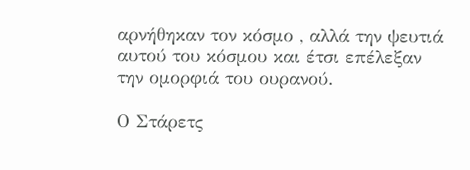αρνήθηκαν τον κόσμο , αλλά την ψευτιά αυτού του κόσμου και έτσι επέλεξαν την ομορφιά του ουρανού.

Ο Στάρετς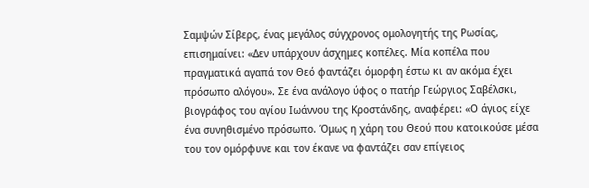Σαμψών Σίβερς, ένας μεγάλος σύγχρονος ομολογητής της Ρωσίας, επισημαίνει: «Δεν υπάρχουν άσχημες κοπέλες. Μία κοπέλα που πραγματικά αγαπά τον Θεό φαντάζει όμορφη έστω κι αν ακόμα έχει πρόσωπο αλόγου». Σε ένα ανάλογο ύφος ο πατήρ Γεώργιος Σαβέλσκι, βιογράφος του αγίου Ιωάννου της Κροστάνδης, αναφέρει: «Ο άγιος είχε ένα συνηθισμένο πρόσωπο. Όμως η χάρη του Θεού που κατοικούσε μέσα του τον ομόρφυνε και τον έκανε να φαντάζει σαν επίγειος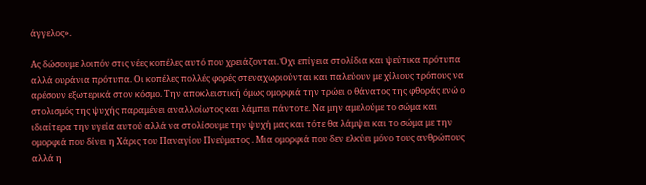άγγελος».

Ας δώσουμε λοιπόν στις νέες κοπέλες αυτό που χρειάζονται. Όχι επίγεια στολίδια και ψεύτικα πρότυπα αλλά ουράνια πρότυπα. Οι κοπέλες πολλές φορές στεναχωριούνται και παλεύουν με χίλιους τρόπους να αρέσουν εξωτερικά στον κόσμο. Την αποκλειστική όμως ομορφιά την τρώει ο θάνατος της φθοράς ενώ ο στολισμός της ψυχής παραμένει αναλλοίωτος και λάμπει πάντοτε. Να μην αμελούμε το σώμα και ιδιαίτερα την υγεία αυτού αλλά να στολίσουμε την ψυχή μας και τότε θα λάμψει και το σώμα με την ομορφιά που δίνει η Χάρις του Παναγίου Πνεύματος . Μια ομορφιά που δεν ελκύει μόνο τους ανθρώπους αλλά η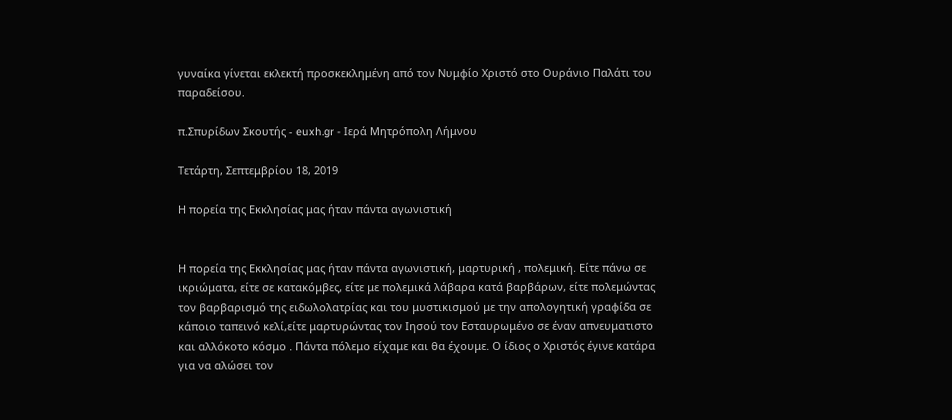γυναίκα γίνεται εκλεκτή προσκεκλημένη από τον Νυμφίο Χριστό στο Ουράνιο Παλάτι του παραδείσου.

π.Σπυρίδων Σκουτής - euxh.gr - Ιερά Μητρόπολη Λήμνου

Τετάρτη, Σεπτεμβρίου 18, 2019

Η πορεία της Εκκλησίας μας ήταν πάντα αγωνιστική


Η πορεία της Εκκλησίας μας ήταν πάντα αγωνιστική, μαρτυρική , πολεμική. Είτε πάνω σε ικριώματα, είτε σε κατακόμβες, είτε με πολεμικά λάβαρα κατά βαρβάρων, είτε πολεμώντας τον βαρβαρισμό της ειδωλολατρίας και του μυστικισμού με την απολογητική γραφίδα σε κάποιο ταπεινό κελί,είτε μαρτυρώντας τον Ιησού τον Εσταυρωμένο σε έναν απνευματιστο και αλλόκοτο κόσμο . Πάντα πόλεμο είχαμε και θα έχουμε. Ο ίδιος ο Χριστός έγινε κατάρα για να αλώσει τον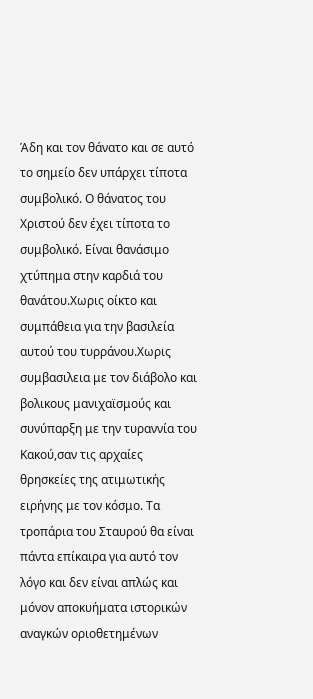Άδη και τον θάνατο και σε αυτό το σημείο δεν υπάρχει τίποτα συμβολικό. Ο θάνατος του Χριστού δεν έχει τίποτα το συμβολικό. Είναι θανάσιμο χτύπημα στην καρδιά του θανάτου.Χωρις οίκτο και συμπάθεια για την βασιλεία αυτού του τυρράνου.Χωρις συμβασιλεια με τον διάβολο και βολικους μανιχαϊσμούς και συνύπαρξη με την τυραννία του Κακού,σαν τις αρχαίες θρησκείες της ατιμωτικής ειρήνης με τον κόσμο. Τα τροπάρια του Σταυρού θα είναι πάντα επίκαιρα για αυτό τον λόγο και δεν είναι απλώς και μόνον αποκυήματα ιστορικών αναγκών οριοθετημένων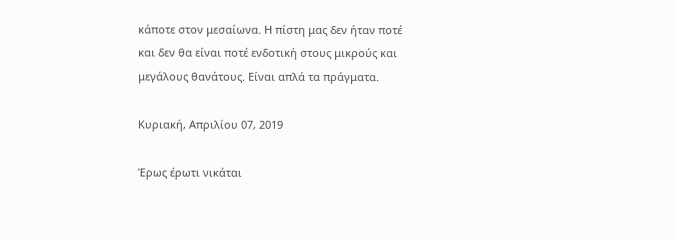κάποτε στον μεσαίωνα. Η πίστη μας δεν ήταν ποτέ και δεν θα είναι ποτέ ενδοτική στους μικρούς και μεγάλους θανάτους. Είναι απλά τα πράγματα.

Κυριακή, Απριλίου 07, 2019

Έρως έρωτι νικάται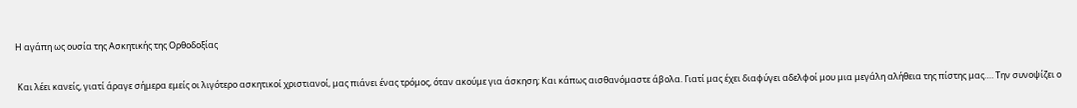Η αγάπη ως ουσία της Ασκητικής της Ορθοδοξίας

 Και λέει κανείς, γιατί άραγε σήμερα εμείς οι λιγότερο ασκητικοί χριστιανοί, μας πιάνει ένας τρόμος, όταν ακούμε για άσκηση; Και κάπως αισθανόμαστε άβολα. Γιατί μας έχει διαφύγει αδελφοί μου μια μεγάλη αλήθεια της πίστης μας…. Την συνοψίζει ο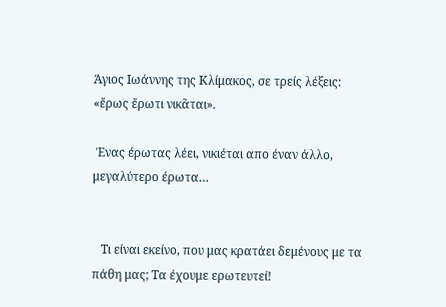Άγιος Ιωάννης της Κλίμακος, σε τρείς λέξεις: «ἔρως ἔρωτι νικᾶται».

 Ένας έρωτας λέει, νικιέται απο έναν άλλο, μεγαλύτερο έρωτα…


   Τι είναι εκείνο, που μας κρατάει δεμένους με τα πάθη μας; Τα έχουμε ερωτευτεί!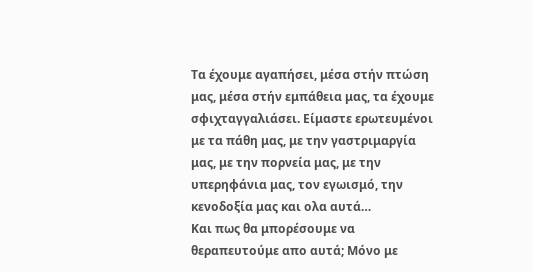Τα έχουμε αγαπήσει, μέσα στήν πτώση μας, μέσα στήν εμπάθεια μας, τα έχουμε σφιχταγγαλιάσει. Είμαστε ερωτευμένοι με τα πάθη μας, με την γαστριμαργία μας, με την πορνεία μας, με την υπερηφάνια μας, τον εγωισμό, την κενοδοξία μας και ολα αυτά…
Και πως θα μπορέσουμε να θεραπευτούμε απο αυτά; Μόνο με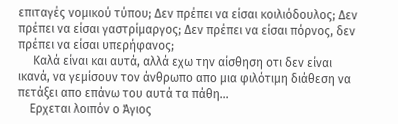επιταγές νομικού τύπου; Δεν πρέπει να είσαι κοιλιόδουλος; Δεν πρέπει να είσαι γαστρίμαργος; Δεν πρέπει να είσαι πόρνος, δεν πρέπει να είσαι υπερήφανος;
     Καλά είναι και αυτά, αλλά εχω την αίσθηση οτι δεν είναι ικανά, να γεμίσουν τον άνθρωπο απο μια φιλότιμη διάθεση να πετάξει απο επάνω του αυτά τα πάθη…
    Ερχεται λοιπόν ο Άγιος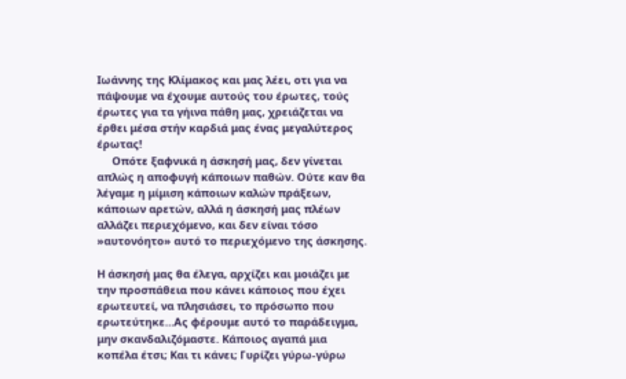Ιωάννης της Κλίμακος και μας λέει, οτι για να πάψουμε να έχουμε αυτούς του έρωτες, τούς έρωτες για τα γήινα πάθη μας, χρειάζεται να έρθει μέσα στήν καρδιά μας ένας μεγαλύτερος έρωτας!
     Οπότε ξαφνικά η άσκησή μας, δεν γίνεται απλώς η αποφυγή κάποιων παθών. Ούτε καν θα λέγαμε η μίμιση κάποιων καλών πράξεων, κάποιων αρετών, αλλά η άσκησή μας πλέων αλλάζει περιεχόμενο, και δεν είναι τόσο »αυτονόητο» αυτό το περιεχόμενο της άσκησης.

Η άσκησή μας θα έλεγα, αρχίζει και μοιάζει με την προσπάθεια που κάνει κάποιος που έχει ερωτευτεί, να πλησιάσει, το πρόσωπο που ερωτεύτηκε…Ας φέρουμε αυτό το παράδειγμα, μην σκανδαλιζόμαστε. Κάποιος αγαπά μια κοπέλα έτσι; Και τι κάνει; Γυρίζει γύρω-γύρω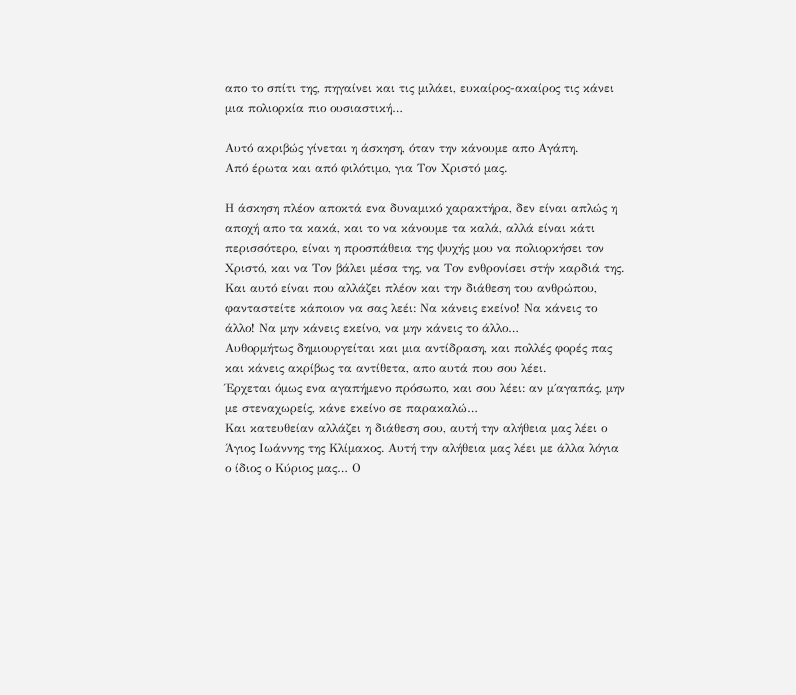απο το σπίτι της, πηγαίνει και τις μιλάει, ευκαίρος-ακαίρος τις κάνει μια πολιορκία πιο ουσιαστική…

Αυτό ακριβώς γίνεται η άσκηση, όταν την κάνουμε απο Αγάπη.
Από έρωτα και από φιλότιμο, για Τον Χριστό μας.

Η άσκηση πλέον αποκτά ενα δυναμικό χαρακτήρα, δεν είναι απλώς η αποχή απο τα κακά, και το να κάνουμε τα καλά, αλλά είναι κάτι περισσότερο, είναι η προσπάθεια της ψυχής μου να πολιορκήσει τον Χριστό, και να Τον βάλει μέσα της, να Τον ενθρονίσει στήν καρδιά της.
Και αυτό είναι που αλλάζει πλέον και την διάθεση του ανθρώπου, φανταστείτε κάποιον να σας λεέι: Να κάνεις εκείνο! Να κάνεις το άλλο! Να μην κάνεις εκείνο, να μην κάνεις το άλλο…
Αυθορμήτως δημιουργείται και μια αντίδραση, και πολλές φορές πας και κάνεις ακρίβως τα αντίθετα, απο αυτά που σου λέει.
Έρχεται όμως ενα αγαπήμενο πρόσωπο, και σου λέει: αν μ΄αγαπάς, μην με στεναχωρείς, κάνε εκείνο σε παρακαλώ…
Και κατευθείαν αλλάζει η διάθεση σου, αυτή την αλήθεια μας λέει ο Άγιος Ιωάννης της Κλίμακος. Αυτή την αλήθεια μας λέει με άλλα λόγια ο ίδιος ο Κύριος μας… Ο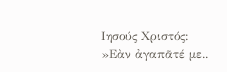Ιησούς Χριστός:
»Εὰν ἀγαπᾶτέ με..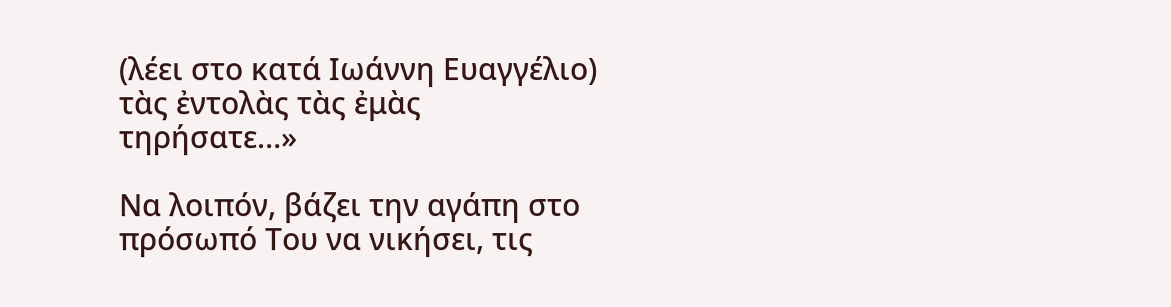(λέει στο κατά Ιωάννη Ευαγγέλιο) τὰς ἐντολὰς τὰς ἐμὰς τηρήσατε…»

Να λοιπόν, βάζει την αγάπη στο πρόσωπό Του να νικήσει, τις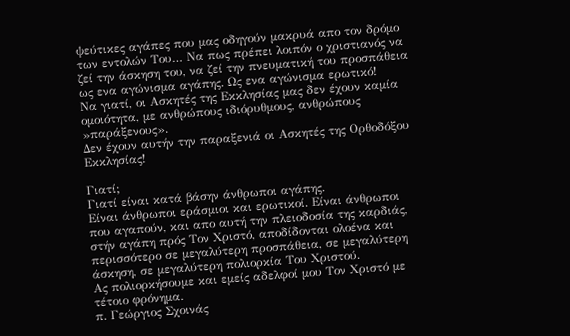ψεύτικες αγάπες που μας οδηγούν μακρυά απο τον δρόμο των εντολών Του… Να πως πρέπει λοιπόν ο χριστιανός να ζεί την άσκηση του, να ζεί την πνευματική του προσπάθεια ως ενα αγώνισμα αγάπης. Ως ενα αγώνισμα ερωτικό!
Να γιατί, οι Ασκητές της Εκκλησίας μας δεν έχουν καμία ομοιότητα, με ανθρώπους ιδιόρυθμους, ανθρώπους »παράξενους».
Δεν έχουν αυτήν την παραξενιά οι Ασκητές της Ορθοδόξου Εκκλησίας!

Γιατί;
Γιατί είναι κατά βάσην άνθρωποι αγάπης.
Είναι άνθρωποι εράσμιοι και ερωτικοί. Είναι άνθρωποι που αγαπούν, και απο αυτή την πλειοδοσία της καρδιάς, στήν αγάπη πρός Τον Χριστό, αποδίδονται ολοένα και περισσότερο σε μεγαλύτερη προσπάθεια, σε μεγαλύτερη άσκηση, σε μεγαλύτερη πολιορκία Του Χριστού.
Ας πολιορκήσουμε και εμείς αδελφοί μου Τον Χριστό με τέτοιο φρόνημα.
π. Γεώργιος Σχοινάς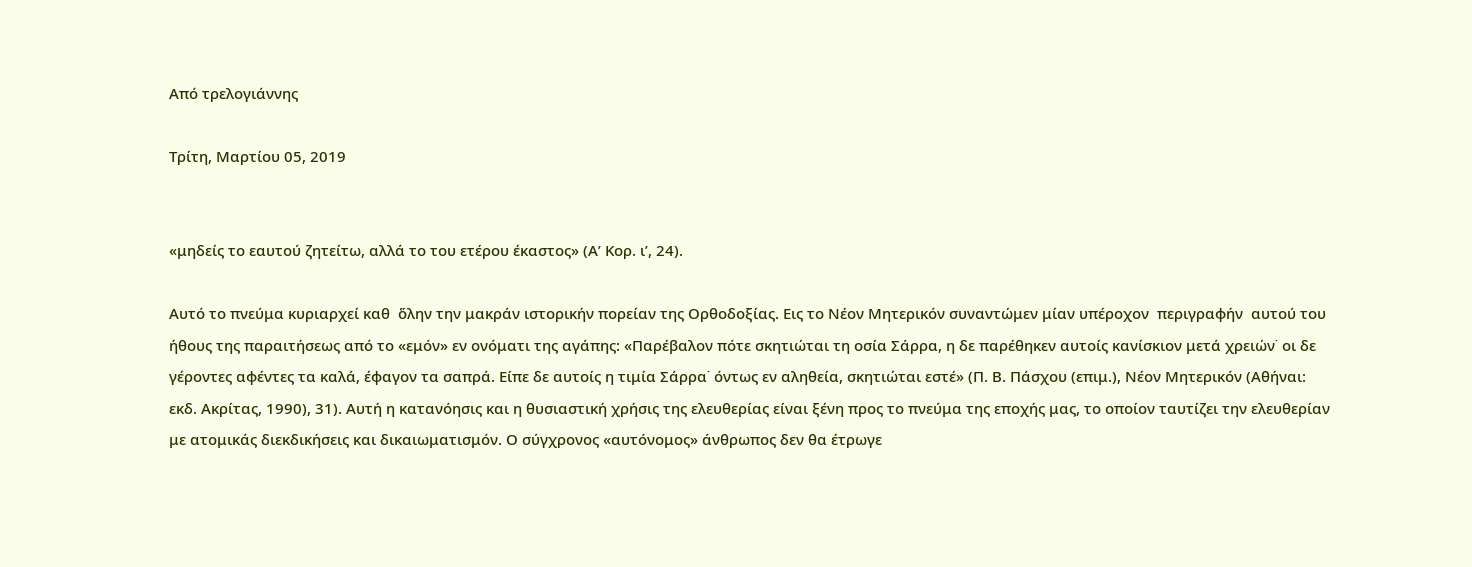Aπό τρελογιάννης

Τρίτη, Μαρτίου 05, 2019


«μηδείς το εαυτού ζητείτω, αλλά το του ετέρου έκαστος» (Α’ Κορ. ι’, 24).

Αυτό το πνεύμα κυριαρχεί καθ  ὅλην την μακράν ιστορικήν πορείαν της Ορθοδοξίας. Εις το Νέον Μητερικόν συναντώμεν μίαν υπέροχον  περιγραφήν  αυτού του ήθους της παραιτήσεως από το «εμόν» εν ονόματι της αγάπης: «Παρέβαλον πότε σκητιώται τη οσία Σάρρα, η δε παρέθηκεν αυτοίς κανίσκιον μετά χρειών˙ οι δε γέροντες αφέντες τα καλά, έφαγον τα σαπρά. Είπε δε αυτοίς η τιμία Σάρρα˙ όντως εν αληθεία, σκητιώται εστέ» (Π. Β. Πάσχου (επιμ.), Νέον Μητερικόν (Αθήναι: εκδ. Ακρίτας, 1990), 31). Αυτή η κατανόησις και η θυσιαστική χρήσις της ελευθερίας είναι ξένη προς το πνεύμα της εποχής μας, το οποίον ταυτίζει την ελευθερίαν με ατομικάς διεκδικήσεις και δικαιωματισμόν. Ο σύγχρονος «αυτόνομος» άνθρωπος δεν θα έτρωγε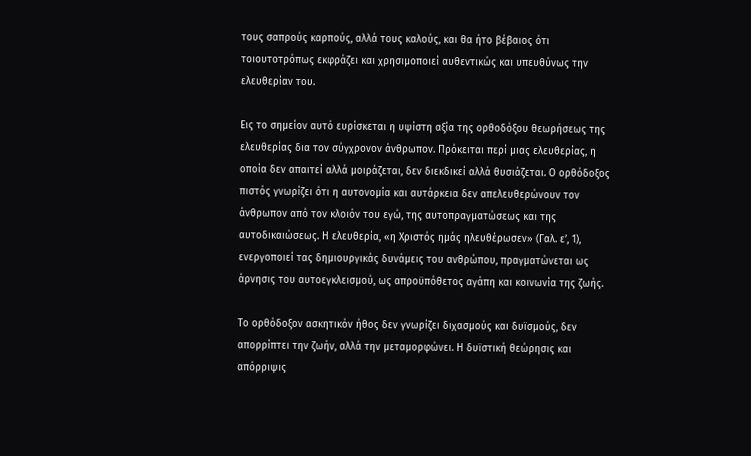τους σαπρούς καρπούς, αλλά τους καλούς, και θα ήτο βέβαιος ότι τοιουτοτρόπως εκφράζει και χρησιμοποιεί αυθεντικώς και υπευθύνως την ελευθερίαν του.

Εις το σημείον αυτό ευρίσκεται η υψίστη αξία της ορθοδόξου θεωρήσεως της ελευθερίας δια τον σύγχρονον άνθρωπον. Πρόκειται περί μιας ελευθερίας, η οποία δεν απαιτεί αλλά μοιράζεται, δεν διεκδικεί αλλά θυσιάζεται. Ο ορθόδοξος πιστός γνωρίζει ότι η αυτονομία και αυτάρκεια δεν απελευθερώνουν τον άνθρωπον από τον κλοιόν του εγώ, της αυτοπραγματώσεως και της αυτοδικαιώσεως. Η ελευθερία, «η Χριστός ημάς ηλευθέρωσεν» (Γαλ. ε’, 1), ενεργοποιεί τας δημιουργικάς δυνάμεις του ανθρώπου, πραγματώνεται ως άρνησις του αυτοεγκλεισμού, ως απροϋπόθετος αγάπη και κοινωνία της ζωής.

Το ορθόδοξον ασκητικόν ήθος δεν γνωρίζει διχασμούς και δυϊσμούς, δεν απορρίπτει την ζωήν, αλλά την μεταμορφώνει. Η δυϊστική θεώρησις και απόρριψις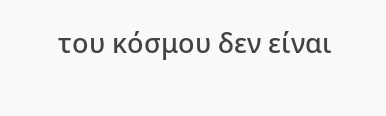του κόσμου δεν είναι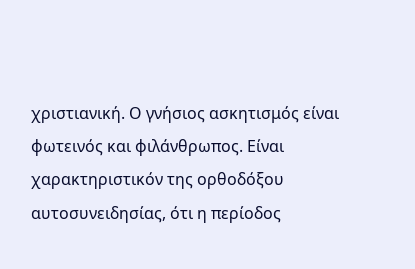χριστιανική. Ο γνήσιος ασκητισμός είναι φωτεινός και φιλάνθρωπος. Είναι χαρακτηριστικόν της ορθοδόξου αυτοσυνειδησίας, ότι η περίοδος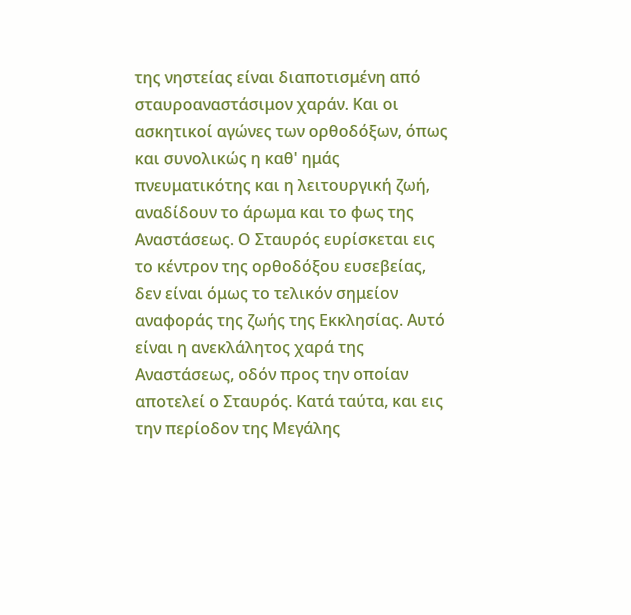της νηστείας είναι διαποτισμένη από σταυροαναστάσιμον χαράν. Και οι ασκητικοί αγώνες των ορθοδόξων, όπως και συνολικώς η καθ' ημάς πνευματικότης και η λειτουργική ζωή, αναδίδουν το άρωμα και το φως της Αναστάσεως. Ο Σταυρός ευρίσκεται εις το κέντρον της ορθοδόξου ευσεβείας, δεν είναι όμως το τελικόν σημείον αναφοράς της ζωής της Εκκλησίας. Αυτό είναι η ανεκλάλητος χαρά της Αναστάσεως, οδόν προς την οποίαν αποτελεί ο Σταυρός. Κατά ταύτα, και εις την περίοδον της Μεγάλης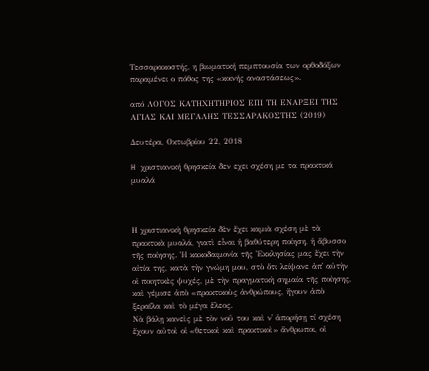Τεσσαρακοστής, η βιωματική πεμπτουσία των ορθοδόξων παραμένει ο πόθος της «κοινής αναστάσεως».

από ΛΟΓΟΣ ΚΑΤΗΧΗΤΗΡΙΟΣ ΕΠΙ ΤΗ ΕΝΑΡΞΕΙ ΤΗΣ ΑΓΙΑΣ ΚΑΙ ΜΕΓΑΛΗΣ ΤΕΣΣΑΡΑΚΟΣΤΗΣ (2019)

Δευτέρα, Οκτωβρίου 22, 2018

H χριστιανική θρησκεία δεν εχει σχέση με τα πρακτικά μυαλά



Η χριστιανικὴ θρησκεία δὲν ἔχει καμιὰ σχέση μὲ τὰ πρακτικὰ μυαλά, γιατὶ εἶναι ἡ βαθύτερη ποίηση, ἡ ἄβυσσο τῆς ποίησης. Ἡ κακοδαιμονία τῆς Ἐκκλησίας μας ἔχει τὴν αἰτία της, κατὰ τὴν γνώμη μου, στὸ ὅτι λείψανε ἀπ᾿ αὐτὴν οἱ ποιητικὲς ψυχές, μὲ τὴν πραγματικὴ σημαία τῆς ποίησης, καὶ γέμισε ἀπὸ «πρακτικοὺς ἀνθρώπους, ἤγουν ἀπὸ ξεραΐλα καὶ τὸ μέγα ἔλεος.
Νὰ βάλῃ κανεὶς μὲ τὸν νοῦ του καὶ ν᾿ ἀπορήσῃ τί σχέση ἔχουν αὐτοὶ οἱ «θετικοὶ καὶ πρακτικοὶ» ἄνθρωποι, οἱ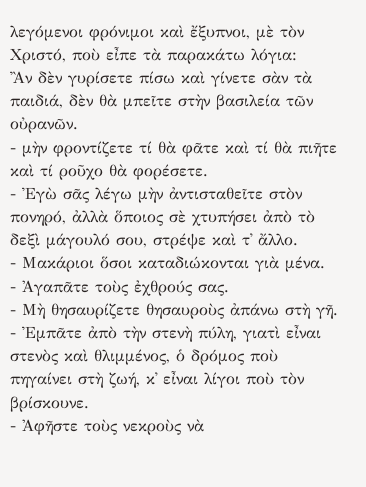λεγόμενοι φρόνιμοι καὶ ἔξυπνοι, μὲ τὸν Χριστό, ποὺ εἶπε τὰ παρακάτω λόγια:
Ἂν δὲν γυρίσετε πίσω καὶ γίνετε σὰν τὰ παιδιά, δὲν θὰ μπεῖτε στὴν βασιλεία τῶν οὐρανῶν.
- μὴν φροντίζετε τί θὰ φᾶτε καὶ τί θὰ πιῆτε καὶ τί ροῦχο θὰ φορέσετε.
- Ἐγὼ σᾶς λέγω μὴν ἀντισταθεῖτε στὸν πονηρό, ἀλλὰ ὅποιος σὲ χτυπήσει ἀπὸ τὸ δεξὶ μάγουλό σου, στρέψε καὶ τ᾿ ἄλλο.
- Μακάριοι ὅσοι καταδιώκονται γιὰ μένα.
- Ἀγαπᾶτε τοὺς ἐχθρούς σας.
- Μὴ θησαυρίζετε θησαυροὺς ἀπάνω στὴ γῆ.
- Ἐμπᾶτε ἀπὸ τὴν στενὴ πύλη, γιατὶ εἶναι στενὸς καὶ θλιμμένος, ὁ δρόμος ποὺ πηγαίνει στὴ ζωή, κ᾿ εἶναι λίγοι ποὺ τὸν βρίσκουνε.
- Ἀφῆστε τοὺς νεκροὺς νὰ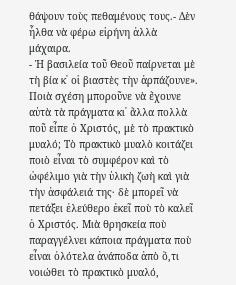θάψουν τοὺς πεθαμένους τους.- Δὲν ἦλθα νὰ φέρω εἰρήνη ἀλλὰ μάχαιρα.
- Ἡ βασιλεία τοῦ Θεοῦ παίρνεται μὲ τὴ βία κ᾿ οἱ βιαστὲς τὴν ἀρπάζουνε».
Ποιὰ σχέση μποροῦνε νὰ ἔχουνε αὐτὰ τὰ πράγματα κι᾿ ἄλλα πολλὰ ποῦ εἶπε ὁ Χριστός, μὲ τὸ πρακτικὸ μυαλό; Τὸ πρακτικὸ μυαλὸ κοιτάζει ποιὸ εἶναι τὸ συμφέρον καὶ τὸ ὠφέλιμο γιὰ τὴν ὑλικὴ ζωὴ καὶ γιὰ τὴν ἀσφάλειά της· δὲ μπορεῖ νὰ πετάξει ἐλεύθερο ἐκεῖ ποὺ τὸ καλεῖ ὁ Χριστός. Μιὰ θρησκεία ποὺ παραγγέλνει κάποια πράγματα ποὺ εἶναι ὁλότελα ἀνάποδα ἀπὸ ὅ,τι νοιώθει τὸ πρακτικὸ μυαλό,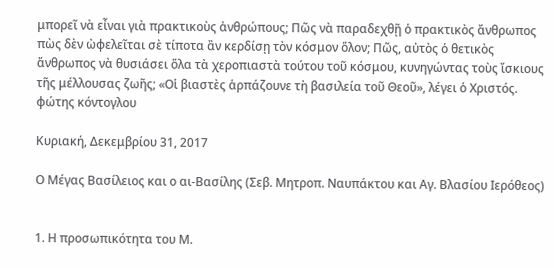μπορεῖ νὰ εἶναι γιὰ πρακτικοὺς ἀνθρώπους; Πῶς νὰ παραδεχθῇ ὁ πρακτικὸς ἄνθρωπος πὼς δὲν ὠφελεῖται σὲ τίποτα ἂν κερδίσῃ τὸν κόσμον ὅλον; Πῶς, αὐτὸς ὁ θετικὸς ἄνθρωπος νὰ θυσιάσει ὅλα τὰ χεροπιαστὰ τούτου τοῦ κόσμου, κυνηγώντας τοὺς ἴσκιους τῆς μέλλουσας ζωῆς; «Οἱ βιαστὲς ἁρπάζουνε τὴ βασιλεία τοῦ Θεοῦ», λέγει ὁ Χριστός.
φώτης κόντογλου

Κυριακή, Δεκεμβρίου 31, 2017

Ο Μέγας Βασίλειος και ο αι-Βασίλης (Σεβ. Μητροπ. Ναυπάκτου και Αγ. Βλασίου Ιερόθεος)


1. Η προσωπικότητα του Μ.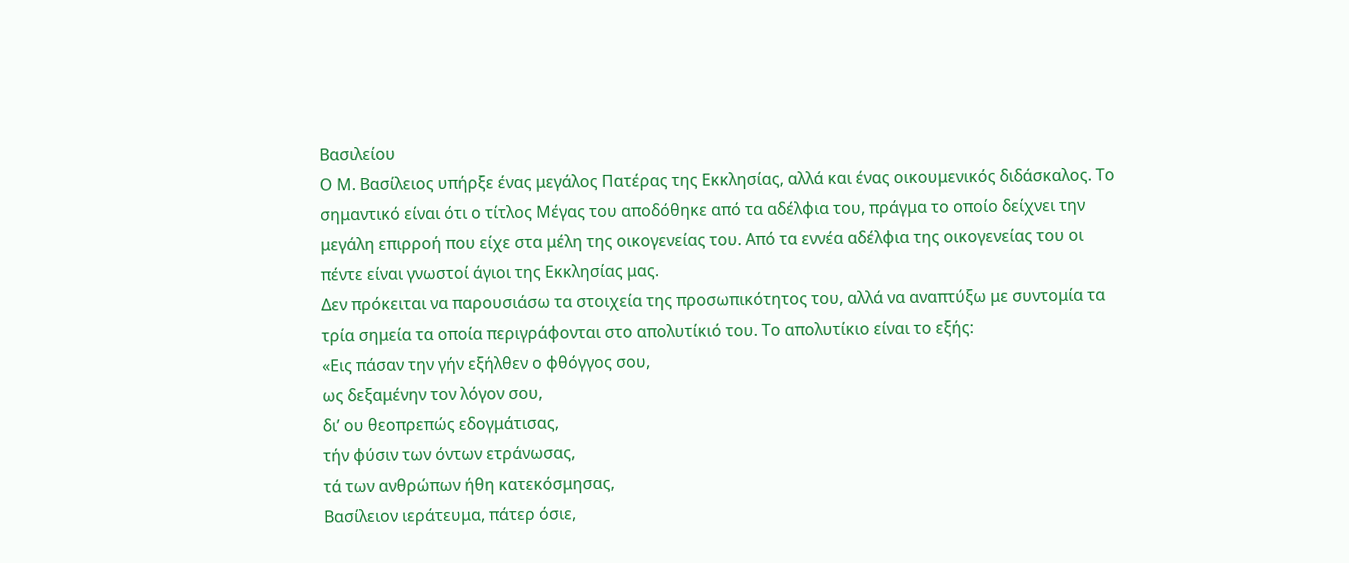Βασιλείου
Ο Μ. Βασίλειος υπήρξε ένας μεγάλος Πατέρας της Εκκλησίας, αλλά και ένας οικουμενικός διδάσκαλος. Το σημαντικό είναι ότι ο τίτλος Μέγας του αποδόθηκε από τα αδέλφια του, πράγμα το οποίο δείχνει την μεγάλη επιρροή που είχε στα μέλη της οικογενείας του. Από τα εννέα αδέλφια της οικογενείας του οι πέντε είναι γνωστοί άγιοι της Εκκλησίας μας.
Δεν πρόκειται να παρουσιάσω τα στοιχεία της προσωπικότητος του, αλλά να αναπτύξω με συντομία τα τρία σημεία τα οποία περιγράφονται στο απολυτίκιό του. Το απολυτίκιο είναι το εξής:
«Εις πάσαν την γήν εξήλθεν ο φθόγγος σου,
ως δεξαμένην τον λόγον σου,
δι’ ου θεοπρεπώς εδογμάτισας,
τήν φύσιν των όντων ετράνωσας,
τά των ανθρώπων ήθη κατεκόσμησας,
Βασίλειον ιεράτευμα, πάτερ όσιε,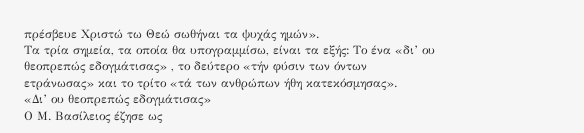πρέσβευε Χριστώ τω Θεώ σωθήναι τα ψυχάς ημών».
Τα τρία σημεία, τα οποία θα υπογραμμίσω, είναι τα εξής: Το ένα «δι’ ου θεοπρεπώς εδογμάτισας» , το δεύτερο «τήν φύσιν των όντων ετράνωσας» και το τρίτο «τά των ανθρώπων ήθη κατεκόσμησας».
«Δι’ ου θεοπρεπώς εδογμάτισας»
Ο Μ. Βασίλειος έζησε ως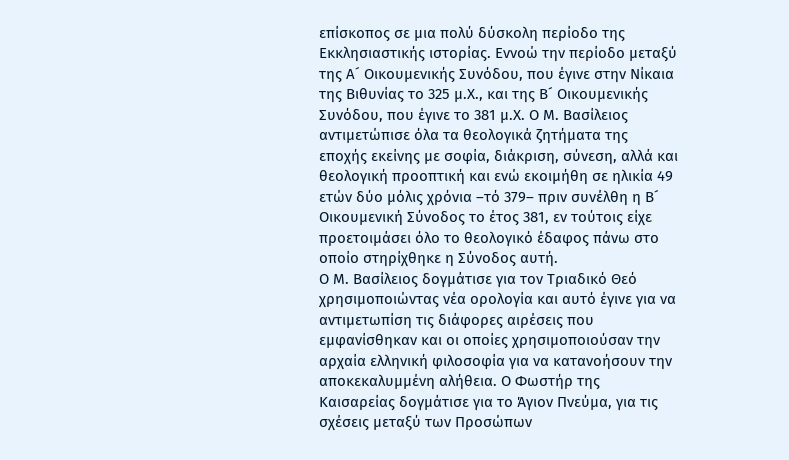επίσκοπος σε μια πολύ δύσκολη περίοδο της Εκκλησιαστικής ιστορίας. Εννοώ την περίοδο μεταξύ της Α´ Οικουμενικής Συνόδου, που έγινε στην Νίκαια της Βιθυνίας το 325 μ.Χ., και της Β´ Οικουμενικής Συνόδου, που έγινε το 381 μ.Χ. Ο Μ. Βασίλειος αντιμετώπισε όλα τα θεολογικά ζητήματα της εποχής εκείνης με σοφία, διάκριση, σύνεση, αλλά και θεολογική προοπτική και ενώ εκοιμήθη σε ηλικία 49 ετών δύο μόλις χρόνια –τό 379– πριν συνέλθη η Β´ Οικουμενική Σύνοδος το έτος 381, εν τούτοις είχε προετοιμάσει όλο το θεολογικό έδαφος πάνω στο οποίο στηρίχθηκε η Σύνοδος αυτή.
Ο Μ. Βασίλειος δογμάτισε για τον Τριαδικό Θεό χρησιμοποιώντας νέα ορολογία και αυτό έγινε για να αντιμετωπίση τις διάφορες αιρέσεις που εμφανίσθηκαν και οι οποίες χρησιμοποιούσαν την αρχαία ελληνική φιλοσοφία για να κατανοήσουν την αποκεκαλυμμένη αλήθεια. Ο Φωστήρ της Καισαρείας δογμάτισε για το Άγιον Πνεύμα, για τις σχέσεις μεταξύ των Προσώπων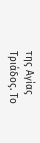της Αγίας Τριάδος. Το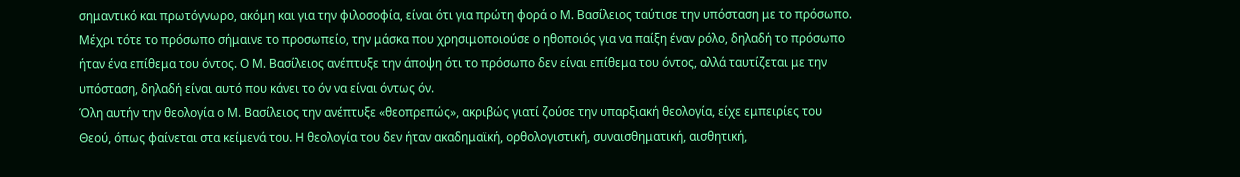σημαντικό και πρωτόγνωρο, ακόμη και για την φιλοσοφία, είναι ότι για πρώτη φορά ο Μ. Βασίλειος ταύτισε την υπόσταση με το πρόσωπο. Μέχρι τότε το πρόσωπο σήμαινε το προσωπείο, την μάσκα που χρησιμοποιούσε ο ηθοποιός για να παίξη έναν ρόλο, δηλαδή το πρόσωπο ήταν ένα επίθεμα του όντος. Ο Μ. Βασίλειος ανέπτυξε την άποψη ότι το πρόσωπο δεν είναι επίθεμα του όντος, αλλά ταυτίζεται με την υπόσταση, δηλαδή είναι αυτό που κάνει το όν να είναι όντως όν.
Όλη αυτήν την θεολογία ο Μ. Βασίλειος την ανέπτυξε «θεοπρεπώς», ακριβώς γιατί ζούσε την υπαρξιακή θεολογία, είχε εμπειρίες του Θεού, όπως φαίνεται στα κείμενά του. Η θεολογία του δεν ήταν ακαδημαϊκή, ορθολογιστική, συναισθηματική, αισθητική,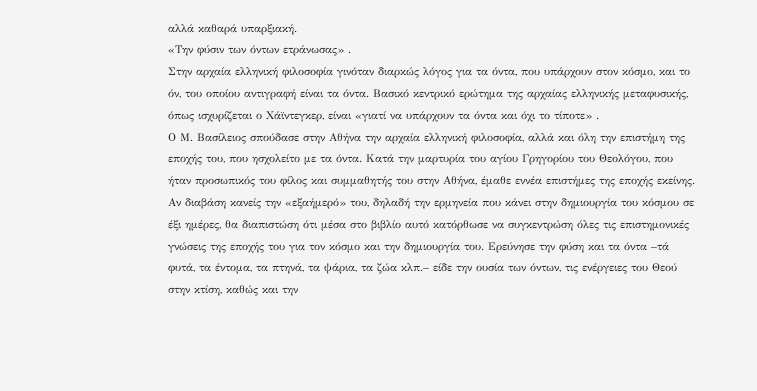αλλά καθαρά υπαρξιακή.
«Την φύσιν των όντων ετράνωσας» .
Στην αρχαία ελληνική φιλοσοφία γινόταν διαρκώς λόγος για τα όντα, που υπάρχουν στον κόσμο, και το όν, του οποίου αντιγραφή είναι τα όντα. Βασικό κεντρικό ερώτημα της αρχαίας ελληνικής μεταφυσικής, όπως ισχυρίζεται ο Χάϊντεγκερ, είναι «γιατί να υπάρχουν τα όντα και όχι το τίποτε» .
Ο Μ. Βασίλειος σπούδασε στην Αθήνα την αρχαία ελληνική φιλοσοφία, αλλά και όλη την επιστήμη της εποχής του, που ησχολείτο με τα όντα. Κατά την μαρτυρία του αγίου Γρηγορίου του Θεολόγου, που ήταν προσωπικός του φίλος και συμμαθητής του στην Αθήνα, έμαθε εννέα επιστήμες της εποχής εκείνης. Αν διαβάση κανείς την «εξαήμερό» του, δηλαδή την ερμηνεία που κάνει στην δημιουργία του κόσμου σε έξι ημέρες, θα διαπιστώση ότι μέσα στο βιβλίο αυτό κατόρθωσε να συγκεντρώση όλες τις επιστημονικές γνώσεις της εποχής του για τον κόσμο και την δημιουργία του. Ερεύνησε την φύση και τα όντα –τά φυτά, τα έντομα, τα πτηνά, τα ψάρια, τα ζώα κλπ.– είδε την ουσία των όντων, τις ενέργειες του Θεού στην κτίση, καθώς και την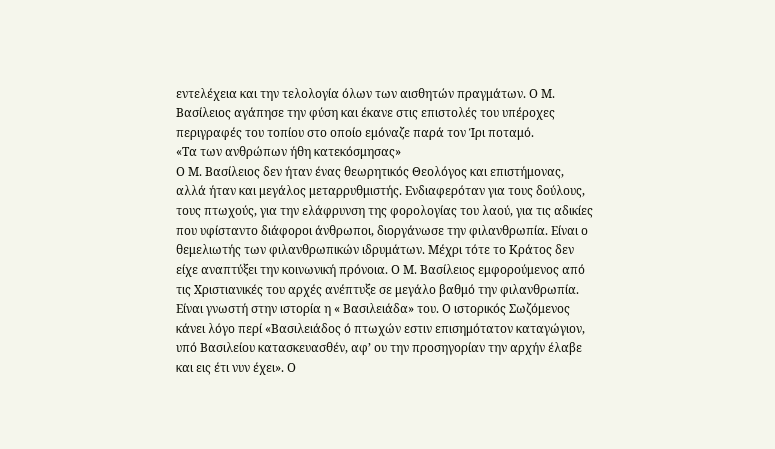εντελέχεια και την τελολογία όλων των αισθητών πραγμάτων. Ο Μ. Βασίλειος αγάπησε την φύση και έκανε στις επιστολές του υπέροχες περιγραφές του τοπίου στο οποίο εμόναζε παρά τον Ίρι ποταμό.
«Τα των ανθρώπων ήθη κατεκόσμησας»
Ο Μ. Βασίλειος δεν ήταν ένας θεωρητικός Θεολόγος και επιστήμονας, αλλά ήταν και μεγάλος μεταρρυθμιστής. Ενδιαφερόταν για τους δούλους, τους πτωχούς, για την ελάφρυνση της φορολογίας του λαού, για τις αδικίες που υφίσταντο διάφοροι άνθρωποι, διοργάνωσε την φιλανθρωπία. Είναι ο θεμελιωτής των φιλανθρωπικών ιδρυμάτων. Μέχρι τότε το Κράτος δεν είχε αναπτύξει την κοινωνική πρόνοια. Ο Μ. Βασίλειος εμφορούμενος από τις Χριστιανικές του αρχές ανέπτυξε σε μεγάλο βαθμό την φιλανθρωπία. Είναι γνωστή στην ιστορία η « Βασιλειάδα» του. Ο ιστορικός Σωζόμενος κάνει λόγο περί «Βασιλειάδος ό πτωχών εστιν επισημότατον καταγώγιον, υπό Βασιλείου κατασκευασθέν, αφ’ ου την προσηγορίαν την αρχήν έλαβε και εις έτι νυν έχει». Ο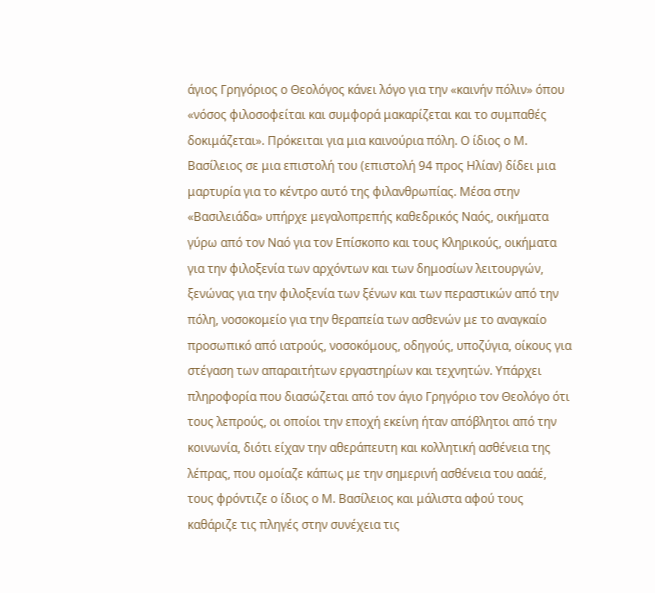άγιος Γρηγόριος ο Θεολόγος κάνει λόγο για την «καινήν πόλιν» όπου «νόσος φιλοσοφείται και συμφορά μακαρίζεται και το συμπαθές δοκιμάζεται». Πρόκειται για μια καινούρια πόλη. Ο ίδιος ο Μ. Βασίλειος σε μια επιστολή του (επιστολή 94 προς Ηλίαν) δίδει μια μαρτυρία για το κέντρο αυτό της φιλανθρωπίας. Μέσα στην «Βασιλειάδα» υπήρχε μεγαλοπρεπής καθεδρικός Ναός, οικήματα γύρω από τον Ναό για τον Επίσκοπο και τους Κληρικούς, οικήματα για την φιλοξενία των αρχόντων και των δημοσίων λειτουργών, ξενώνας για την φιλοξενία των ξένων και των περαστικών από την πόλη, νοσοκομείο για την θεραπεία των ασθενών με το αναγκαίο προσωπικό από ιατρούς, νοσοκόμους, οδηγούς, υποζύγια, οίκους για στέγαση των απαραιτήτων εργαστηρίων και τεχνητών. Υπάρχει πληροφορία που διασώζεται από τον άγιο Γρηγόριο τον Θεολόγο ότι τους λεπρούς, οι οποίοι την εποχή εκείνη ήταν απόβλητοι από την κοινωνία, διότι είχαν την αθεράπευτη και κολλητική ασθένεια της λέπρας, που ομοίαζε κάπως με την σημερινή ασθένεια του ααάέ, τους φρόντιζε ο ίδιος ο Μ. Βασίλειος και μάλιστα αφού τους καθάριζε τις πληγές στην συνέχεια τις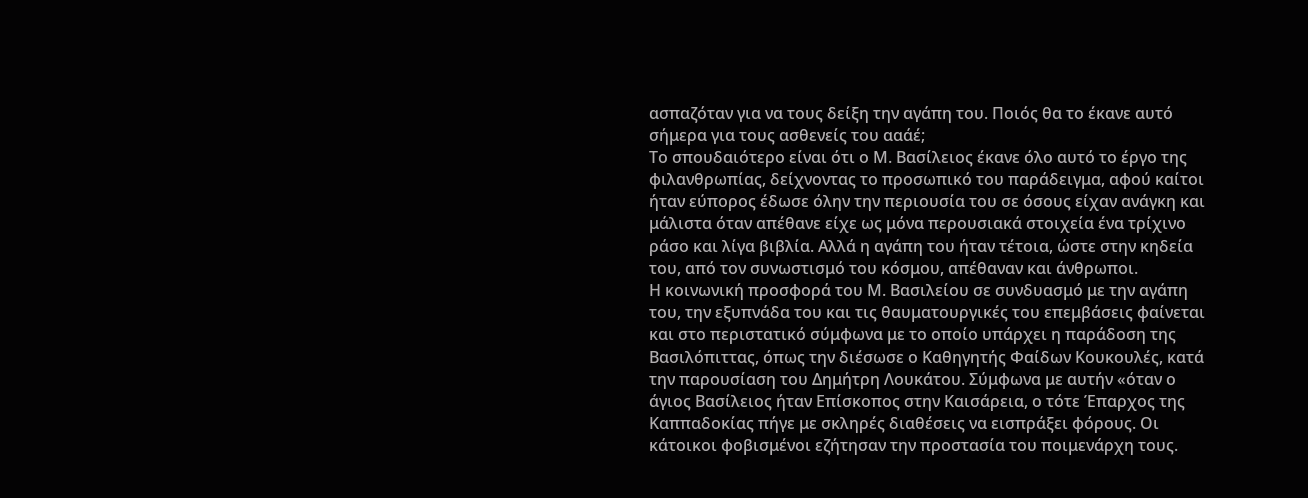ασπαζόταν για να τους δείξη την αγάπη του. Ποιός θα το έκανε αυτό σήμερα για τους ασθενείς του ααάέ;
Το σπουδαιότερο είναι ότι ο Μ. Βασίλειος έκανε όλο αυτό το έργο της φιλανθρωπίας, δείχνοντας το προσωπικό του παράδειγμα, αφού καίτοι ήταν εύπορος έδωσε όλην την περιουσία του σε όσους είχαν ανάγκη και μάλιστα όταν απέθανε είχε ως μόνα περουσιακά στοιχεία ένα τρίχινο ράσο και λίγα βιβλία. Αλλά η αγάπη του ήταν τέτοια, ώστε στην κηδεία του, από τον συνωστισμό του κόσμου, απέθαναν και άνθρωποι.
Η κοινωνική προσφορά του Μ. Βασιλείου σε συνδυασμό με την αγάπη του, την εξυπνάδα του και τις θαυματουργικές του επεμβάσεις φαίνεται και στο περιστατικό σύμφωνα με το οποίο υπάρχει η παράδοση της Βασιλόπιττας, όπως την διέσωσε ο Καθηγητής Φαίδων Κουκουλές, κατά την παρουσίαση του Δημήτρη Λουκάτου. Σύμφωνα με αυτήν «όταν ο άγιος Βασίλειος ήταν Επίσκοπος στην Καισάρεια, ο τότε Έπαρχος της Καππαδοκίας πήγε με σκληρές διαθέσεις να εισπράξει φόρους. Οι κάτοικοι φοβισμένοι εζήτησαν την προστασία του ποιμενάρχη τους.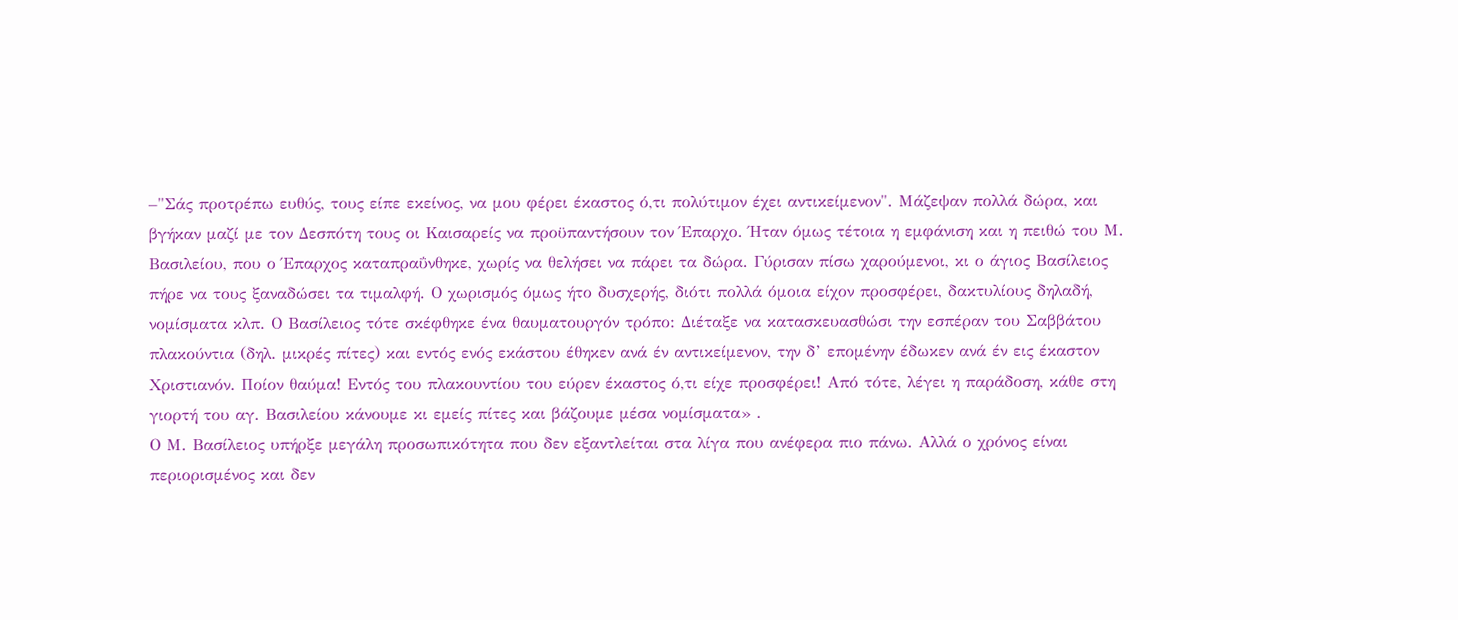–"Σάς προτρέπω ευθύς, τους είπε εκείνος, να μου φέρει έκαστος ό,τι πολύτιμον έχει αντικείμενον". Μάζεψαν πολλά δώρα, και βγήκαν μαζί με τον Δεσπότη τους οι Καισαρείς να προϋπαντήσουν τον Έπαρχο. Ήταν όμως τέτοια η εμφάνιση και η πειθώ του Μ. Βασιλείου, που ο Έπαρχος καταπραΰνθηκε, χωρίς να θελήσει να πάρει τα δώρα. Γύρισαν πίσω χαρούμενοι, κι ο άγιος Βασίλειος πήρε να τους ξαναδώσει τα τιμαλφή. Ο χωρισμός όμως ήτο δυσχερής, διότι πολλά όμοια είχον προσφέρει, δακτυλίους δηλαδή, νομίσματα κλπ. Ο Βασίλειος τότε σκέφθηκε ένα θαυματουργόν τρόπο: Διέταξε να κατασκευασθώσι την εσπέραν του Σαββάτου πλακούντια (δηλ. μικρές πίτες) και εντός ενός εκάστου έθηκεν ανά έν αντικείμενον, την δ’ επομένην έδωκεν ανά έν εις έκαστον Χριστιανόν. Ποίον θαύμα! Εντός του πλακουντίου του εύρεν έκαστος ό,τι είχε προσφέρει! Από τότε, λέγει η παράδοση, κάθε στη γιορτή του αγ. Βασιλείου κάνουμε κι εμείς πίτες και βάζουμε μέσα νομίσματα» .
Ο Μ. Βασίλειος υπήρξε μεγάλη προσωπικότητα που δεν εξαντλείται στα λίγα που ανέφερα πιο πάνω. Αλλά ο χρόνος είναι περιορισμένος και δεν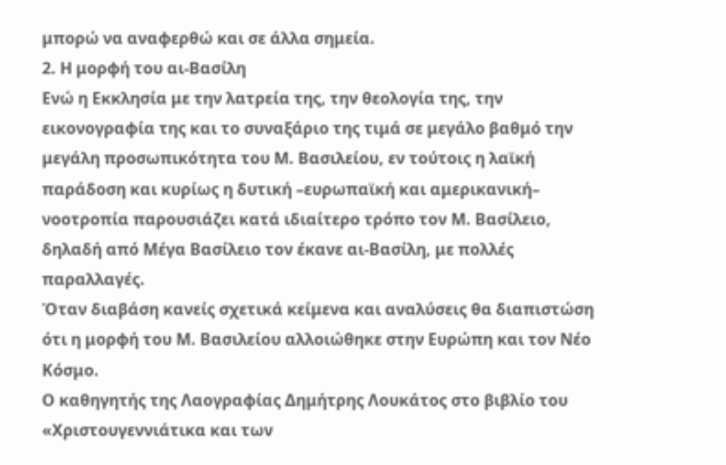μπορώ να αναφερθώ και σε άλλα σημεία.
2. Η μορφή του αι-Βασίλη
Ενώ η Εκκλησία με την λατρεία της, την θεολογία της, την εικονογραφία της και το συναξάριο της τιμά σε μεγάλο βαθμό την μεγάλη προσωπικότητα του Μ. Βασιλείου, εν τούτοις η λαϊκή παράδοση και κυρίως η δυτική –ευρωπαϊκή και αμερικανική– νοοτροπία παρουσιάζει κατά ιδιαίτερο τρόπο τον Μ. Βασίλειο, δηλαδή από Μέγα Βασίλειο τον έκανε αι-Βασίλη, με πολλές παραλλαγές.
Όταν διαβάση κανείς σχετικά κείμενα και αναλύσεις θα διαπιστώση ότι η μορφή του Μ. Βασιλείου αλλοιώθηκε στην Ευρώπη και τον Νέο Κόσμο.
Ο καθηγητής της Λαογραφίας Δημήτρης Λουκάτος στο βιβλίο του «Χριστουγεννιάτικα και των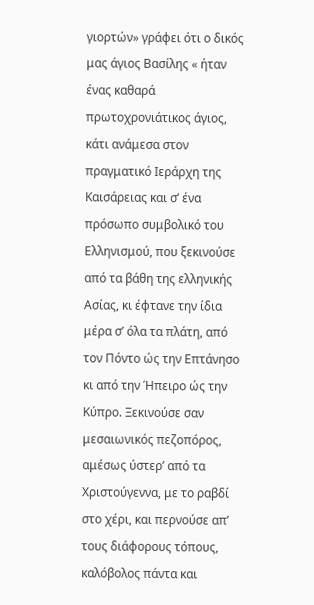γιορτών» γράφει ότι ο δικός μας άγιος Βασίλης « ήταν ένας καθαρά πρωτοχρονιάτικος άγιος, κάτι ανάμεσα στον πραγματικό Ιεράρχη της Καισάρειας και σ’ ένα πρόσωπο συμβολικό του Ελληνισμού, που ξεκινούσε από τα βάθη της ελληνικής Ασίας, κι έφτανε την ίδια μέρα σ’ όλα τα πλάτη, από τον Πόντο ώς την Επτάνησο κι από την Ήπειρο ώς την Κύπρο. Ξεκινούσε σαν μεσαιωνικός πεζοπόρος, αμέσως ύστερ’ από τα Χριστούγεννα, με το ραβδί στο χέρι, και περνούσε απ’ τους διάφορους τόπους, καλόβολος πάντα και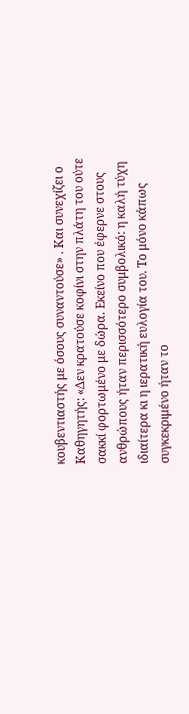κουβεντιαστής με όσους συναντούσε» . Και συνεχίζει ο Καθηγητής: «Δεν κρατούσε κοφίνι στην πλάτη του ούτε σακκί φορτωμένο με δώρα. Εκείνο που έφερνε στους ανθρώπους ήταν περισσότερο συμβολικό: η καλή τύχη ιδιαίτερα κι η ιερατική ευλογία του. Το μόνο κάπως συγκεκριμένο ήταν το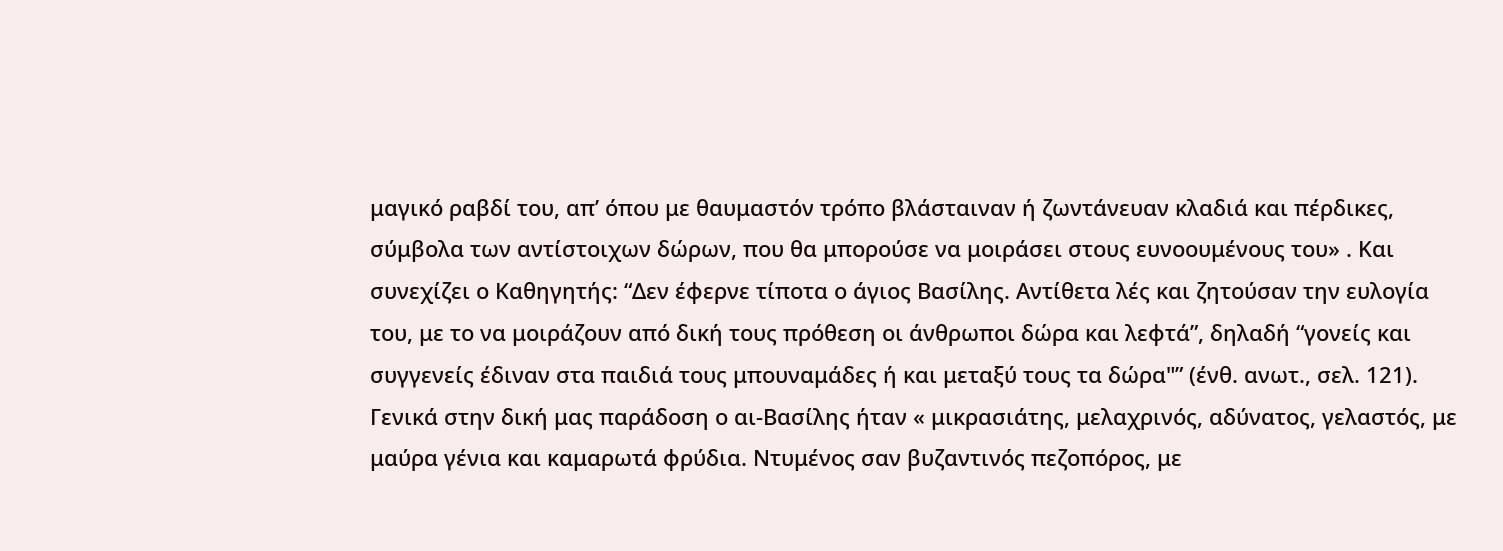μαγικό ραβδί του, απ’ όπου με θαυμαστόν τρόπο βλάσταιναν ή ζωντάνευαν κλαδιά και πέρδικες, σύμβολα των αντίστοιχων δώρων, που θα μπορούσε να μοιράσει στους ευνοουμένους του» . Και συνεχίζει ο Καθηγητής: “Δεν έφερνε τίποτα ο άγιος Βασίλης. Αντίθετα λές και ζητούσαν την ευλογία του, με το να μοιράζουν από δική τους πρόθεση οι άνθρωποι δώρα και λεφτά”, δηλαδή “γονείς και συγγενείς έδιναν στα παιδιά τους μπουναμάδες ή και μεταξύ τους τα δώρα"” (ένθ. ανωτ., σελ. 121). Γενικά στην δική μας παράδοση ο αι-Βασίλης ήταν « μικρασιάτης, μελαχρινός, αδύνατος, γελαστός, με μαύρα γένια και καμαρωτά φρύδια. Ντυμένος σαν βυζαντινός πεζοπόρος, με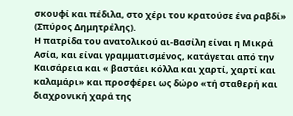σκουφί και πέδιλα, στο χέρι του κρατούσε ένα ραβδί» (Σπύρος Δημητρέλης).
Η πατρίδα του ανατολικού αι-Βασίλη είναι η Μικρά Ασία, και είναι γραμματισμένος, κατάγεται από την Καισάρεια και « βαστάει κόλλα και χαρτί, χαρτί και καλαμάρι» και προσφέρει ως δώρο «τή σταθερή και διαχρονική χαρά της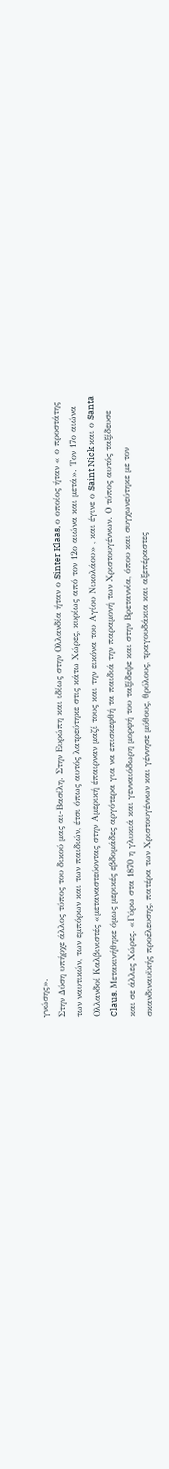γνώσης».
Στην Δύση υπήρχε άλλος τύπος του δικού μας αι-Βασίλη. Στην Ευρώπη και ιδίως στην Ολλανδία ήταν ο Sinter Klaas, ο οποίος ήταν « ο προστάτης των ναυτικών, των εμπόρων και των παιδιών, έτσι όπως αυτός λατρεύτηκε στις κάτω Χώρες, κυρίως από τον 12ο αιώνα και μετά». Τον 17ο αιώνα Ολλανδοί Καλβινιστές «μεταναστεύοντας στην Αμερική έπαιρναν μαζί τους και την εικόνα του Αγίου Νικολάου» , και έγινε ο Saint Nick και ο Santa Claus. Μετακινήθηκε όμως μερικές εβδομάδες αργότερα για να επισκεφθή τα παιδιά την παραμονή των Χριστουγέννων. Ο τύπος αυτός ταξίδευσε και σε άλλες Χώρες. «Γύρω στα 1870 η γλυκιά και γενναιόδωρη μορφή του ταξίδεψε και στην Βρεταννία, όπου και συγχωνεύτηκε με τον σκανδιναυϊκής προέλευσης, πατέρα των Χριστουγέννων και γέννησε μύθους, θρύλους, τραγουδάκια και αξεπέραστες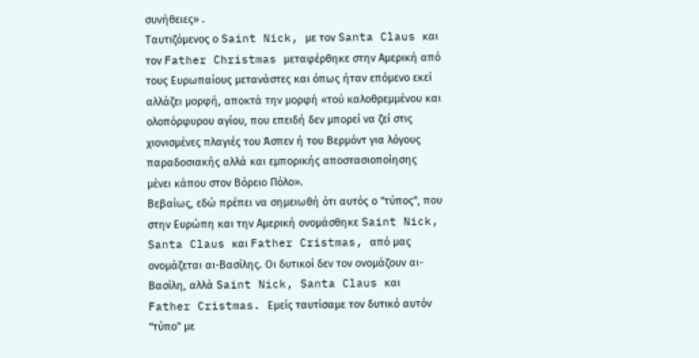συνήθειες» .
Ταυτιζόμενος ο Saint Nick, με τον Santa Claus και τον Father Christmas μεταφέρθηκε στην Αμερική από τους Ευρωπαίους μετανάστες και όπως ήταν επόμενο εκεί αλλάζει μορφή, αποκτά την μορφή «τού καλοθρεμμένου και ολοπόρφυρου αγίου, που επειδή δεν μπορεί να ζεί στις χιονισμένες πλαγιές του Άσπεν ή του Βερμόντ για λόγους παραδοσιακής αλλά και εμπορικής αποστασιοποίησης μένει κάπου στον Βόρειο Πόλο».
Βεβαίως, εδώ πρέπει να σημειωθή ότι αυτός ο “τύπος”, που στην Ευρώπη και την Αμερική ονομάσθηκε Saint Nick, Santa Claus και Father Cristmas, από μας ονομάζεται αι-Βασίλης. Οι δυτικοί δεν τον ονομάζουν αι-Βασίλη, αλλά Saint Nick, Santa Claus και Father Cristmas. Εμείς ταυτίσαμε τον δυτικό αυτόν “τύπο” με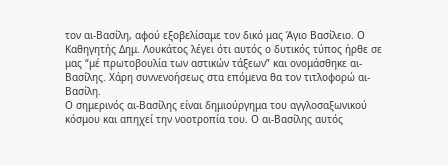τον αι-Βασίλη, αφού εξοβελίσαμε τον δικό μας Άγιο Βασίλειο. Ο Καθηγητής Δημ. Λουκάτος λέγει ότι αυτός ο δυτικός τύπος ήρθε σε μας “μέ πρωτοβουλία των αστικών τάξεων” και ονομάσθηκε αι-Βασίλης. Χάρη συννενοήσεως στα επόμενα θα τον τιτλοφορώ αι-Βασίλη.
Ο σημερινός αι-Βασίλης είναι δημιούργημα του αγγλοσαξωνικού κόσμου και απηχεί την νοοτροπία του. Ο αι-Βασίλης αυτός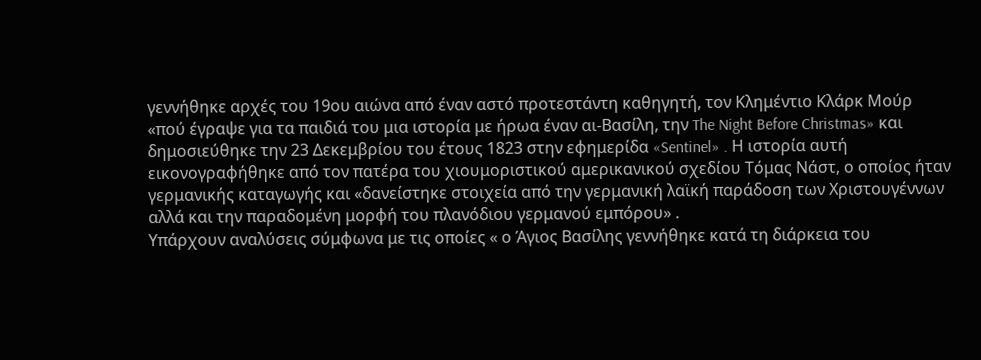γεννήθηκε αρχές του 19ου αιώνα από έναν αστό προτεστάντη καθηγητή, τον Κλημέντιο Κλάρκ Μούρ «πού έγραψε για τα παιδιά του μια ιστορία με ήρωα έναν αι-Βασίλη, την The Night Before Christmas» και δημοσιεύθηκε την 23 Δεκεμβρίου του έτους 1823 στην εφημερίδα «Sentinel» . Η ιστορία αυτή εικονογραφήθηκε από τον πατέρα του χιουμοριστικού αμερικανικού σχεδίου Τόμας Νάστ, ο οποίος ήταν γερμανικής καταγωγής και «δανείστηκε στοιχεία από την γερμανική λαϊκή παράδοση των Χριστουγέννων αλλά και την παραδομένη μορφή του πλανόδιου γερμανού εμπόρου» .
Υπάρχουν αναλύσεις σύμφωνα με τις οποίες « ο Άγιος Βασίλης γεννήθηκε κατά τη διάρκεια του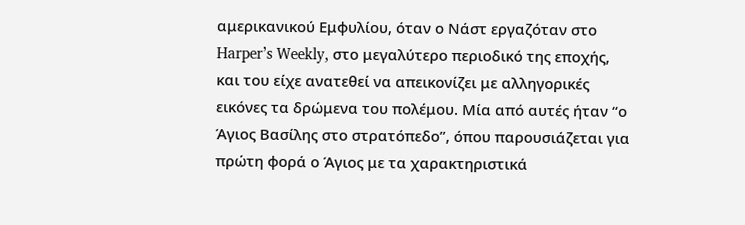αμερικανικού Εμφυλίου, όταν ο Νάστ εργαζόταν στο Harper’s Weekly, στο μεγαλύτερο περιοδικό της εποχής, και του είχε ανατεθεί να απεικονίζει με αλληγορικές εικόνες τα δρώμενα του πολέμου. Μία από αυτές ήταν “ο Άγιος Βασίλης στο στρατόπεδο”, όπου παρουσιάζεται για πρώτη φορά ο Άγιος με τα χαρακτηριστικά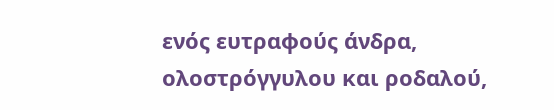ενός ευτραφούς άνδρα, ολοστρόγγυλου και ροδαλού,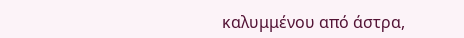καλυμμένου από άστρα,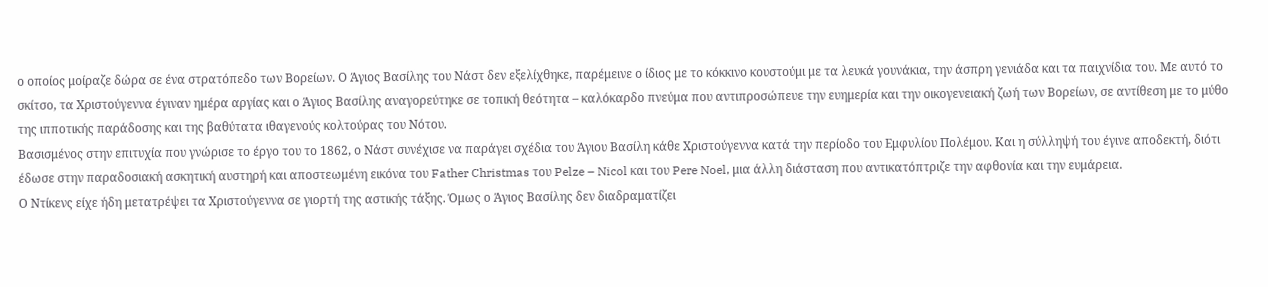ο οποίος μοίραζε δώρα σε ένα στρατόπεδο των Βορείων. Ο Άγιος Βασίλης του Νάστ δεν εξελίχθηκε, παρέμεινε ο ίδιος με το κόκκινο κουστούμι με τα λευκά γουνάκια, την άσπρη γενιάδα και τα παιχνίδια του. Με αυτό το σκίτσο, τα Χριστούγεννα έγιναν ημέρα αργίας και ο Άγιος Βασίλης αναγορεύτηκε σε τοπική θεότητα – καλόκαρδο πνεύμα που αντιπροσώπευε την ευημερία και την οικογενειακή ζωή των Βορείων, σε αντίθεση με το μύθο της ιπποτικής παράδοσης και της βαθύτατα ιθαγενούς κολτούρας του Νότου.
Βασισμένος στην επιτυχία που γνώρισε το έργο του το 1862, ο Νάστ συνέχισε να παράγει σχέδια του Άγιου Βασίλη κάθε Χριστούγεννα κατά την περίοδο του Εμφυλίου Πολέμου. Και η σύλληψή του έγινε αποδεκτή, διότι έδωσε στην παραδοσιακή ασκητική αυστηρή και αποστεωμένη εικόνα του Father Christmas του Pelze – Nicol και του Pere Noel, μια άλλη διάσταση που αντικατόπτριζε την αφθονία και την ευμάρεια.
Ο Ντίκενς είχε ήδη μετατρέψει τα Χριστούγεννα σε γιορτή της αστικής τάξης. Όμως ο Άγιος Βασίλης δεν διαδραματίζει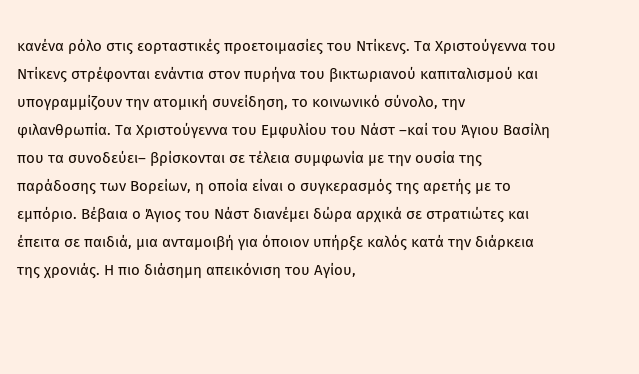κανένα ρόλο στις εορταστικές προετοιμασίες του Ντίκενς. Τα Χριστούγεννα του Ντίκενς στρέφονται ενάντια στον πυρήνα του βικτωριανού καπιταλισμού και υπογραμμίζουν την ατομική συνείδηση, το κοινωνικό σύνολο, την φιλανθρωπία. Τα Χριστούγεννα του Εμφυλίου του Νάστ –καί του Άγιου Βασίλη που τα συνοδεύει– βρίσκονται σε τέλεια συμφωνία με την ουσία της παράδοσης των Βορείων, η οποία είναι ο συγκερασμός της αρετής με το εμπόριο. Βέβαια ο Άγιος του Νάστ διανέμει δώρα αρχικά σε στρατιώτες και έπειτα σε παιδιά, μια ανταμοιβή για όποιον υπήρξε καλός κατά την διάρκεια της χρονιάς. Η πιο διάσημη απεικόνιση του Αγίου,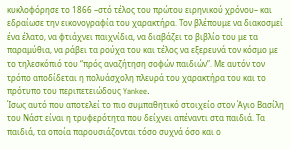κυκλοφόρησε το 1866 –στό τέλος του πρώτου ειρηνικού χρόνου– και εδραίωσε την εικονογραφία του χαρακτήρα. Τον βλέπουμε να διακοσμεί ένα έλατο, να φτιάχνει παιχνίδια, να διαβάζει το βιβλίο του με τα παραμύθια, να ράβει τα ρούχα του και τέλος να εξερευνά τον κόσμο με το τηλεσκόπιό του “πρός αναζήτηση σοφών παιδιών”. Με αυτόν τον τρόπο αποδίδεται η πολυάσχολη πλευρά του χαρακτήρα του και το πρότυπο του περιπετειώδους Yankee.
Ίσως αυτό που αποτελεί το πιο συμπαθητικό στοιχείο στον Άγιο Βασίλη του Νάστ είναι η τρυφερότητα που δείχνει απέναντι στα παιδιά. Τα παιδιά, τα οποία παρουσιάζονται τόσο συχνά όσο και ο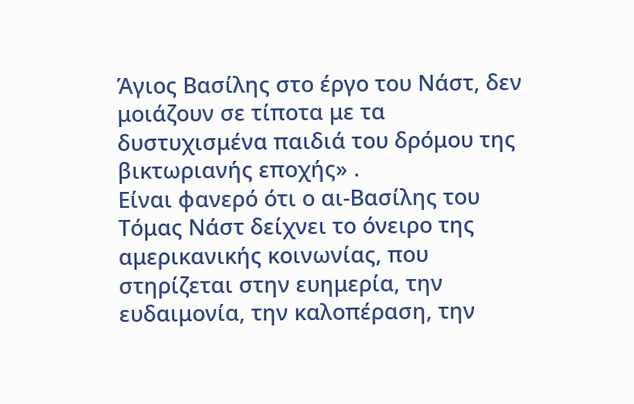Άγιος Βασίλης στο έργο του Νάστ, δεν μοιάζουν σε τίποτα με τα δυστυχισμένα παιδιά του δρόμου της βικτωριανής εποχής» .
Είναι φανερό ότι ο αι-Βασίλης του Τόμας Νάστ δείχνει το όνειρο της αμερικανικής κοινωνίας, που στηρίζεται στην ευημερία, την ευδαιμονία, την καλοπέραση, την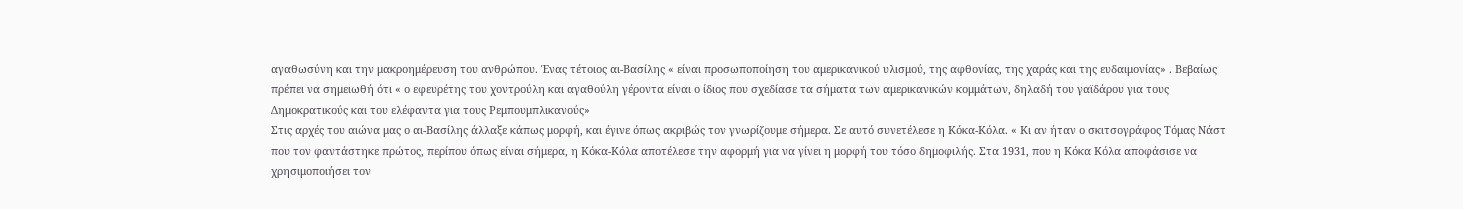αγαθωσύνη και την μακροημέρευση του ανθρώπου. Ένας τέτοιος αι-Βασίλης « είναι προσωποποίηση του αμερικανικού υλισμού, της αφθονίας, της χαράς και της ευδαιμονίας» . Βεβαίως πρέπει να σημειωθή ότι « ο εφευρέτης του χοντρούλη και αγαθούλη γέροντα είναι ο ίδιος που σχεδίασε τα σήματα των αμερικανικών κομμάτων, δηλαδή του γαϊδάρου για τους Δημοκρατικούς και του ελέφαντα για τους Ρεμπουμπλικανούς»
Στις αρχές του αιώνα μας ο αι-Βασίλης άλλαξε κάπως μορφή, και έγινε όπως ακριβώς τον γνωρίζουμε σήμερα. Σε αυτό συνετέλεσε η Κόκα-Κόλα. « Κι αν ήταν ο σκιτσογράφος Τόμας Νάστ που τον φαντάστηκε πρώτος, περίπου όπως είναι σήμερα, η Κόκα-Κόλα αποτέλεσε την αφορμή για να γίνει η μορφή του τόσο δημοφιλής. Στα 1931, που η Κόκα Κόλα αποφάσισε να χρησιμοποιήσει τον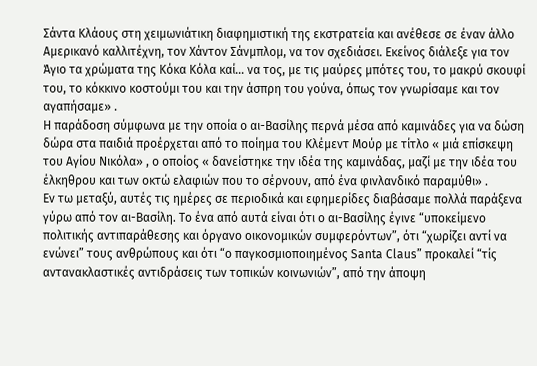Σάντα Κλάους στη χειμωνιάτικη διαφημιστική της εκστρατεία και ανέθεσε σε έναν άλλο Αμερικανό καλλιτέχνη, τον Χάντον Σάνμπλομ, να τον σχεδιάσει. Εκείνος διάλεξε για τον Άγιο τα χρώματα της Κόκα Κόλα καί… να τος, με τις μαύρες μπότες του, το μακρύ σκουφί του, το κόκκινο κοστούμι του και την άσπρη του γούνα, όπως τον γνωρίσαμε και τον αγαπήσαμε» .
Η παράδοση σύμφωνα με την οποία ο αι-Βασίλης περνά μέσα από καμινάδες για να δώση δώρα στα παιδιά προέρχεται από το ποίημα του Κλέμεντ Μούρ με τίτλο « μιά επίσκεψη του Αγίου Νικόλα» , ο οποίος « δανείστηκε την ιδέα της καμινάδας, μαζί με την ιδέα του έλκηθρου και των οκτώ ελαφιών που το σέρνουν, από ένα φινλανδικό παραμύθι» .
Εν τω μεταξύ, αυτές τις ημέρες σε περιοδικά και εφημερίδες διαβάσαμε πολλά παράξενα γύρω από τον αι-Βασίλη. Το ένα από αυτά είναι ότι ο αι-Βασίλης έγινε “υποκείμενο πολιτικής αντιπαράθεσης και όργανο οικονομικών συμφερόντων”, ότι “χωρίζει αντί να ενώνει” τους ανθρώπους και ότι “ο παγκοσμιοποιημένος Santa Claus” προκαλεί “τίς αντανακλαστικές αντιδράσεις των τοπικών κοινωνιών”, από την άποψη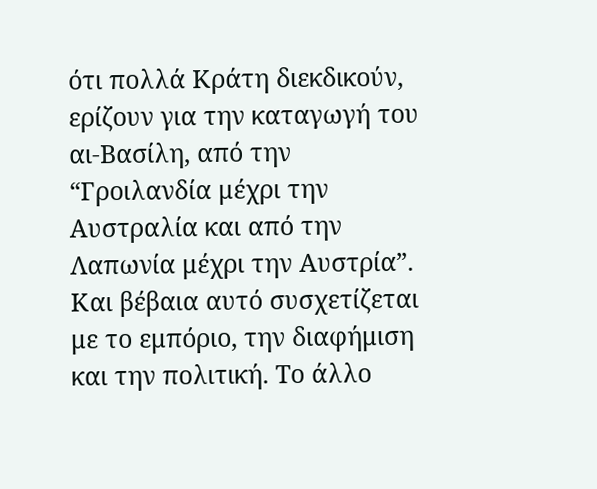ότι πολλά Κράτη διεκδικούν, ερίζουν για την καταγωγή του αι-Βασίλη, από την “Γροιλανδία μέχρι την Αυστραλία και από την Λαπωνία μέχρι την Αυστρία”. Και βέβαια αυτό συσχετίζεται με το εμπόριο, την διαφήμιση και την πολιτική. Το άλλο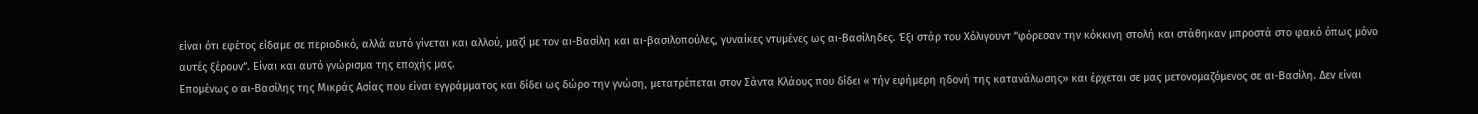είναι ότι εφέτος είδαμε σε περιοδικό, αλλά αυτό γίνεται και αλλού, μαζί με τον αι-Βασίλη και αι-βασιλοπούλες, γυναίκες ντυμένες ως αι-Βασίληδες. Έξι στάρ του Χόλιγουντ “φόρεσαν την κόκκινη στολή και στάθηκαν μπροστά στο φακό όπως μόνο αυτές ξέρουν”. Είναι και αυτό γνώρισμα της εποχής μας.
Επομένως ο αι-Βασίλης της Μικράς Ασίας που είναι εγγράμματος και δίδει ως δώρο την γνώση, μετατρέπεται στον Σάντα Κλάους που δίδει « τήν εφήμερη ηδονή της κατανάλωσης» και έρχεται σε μας μετονομαζόμενος σε αι-Βασίλη. Δεν είναι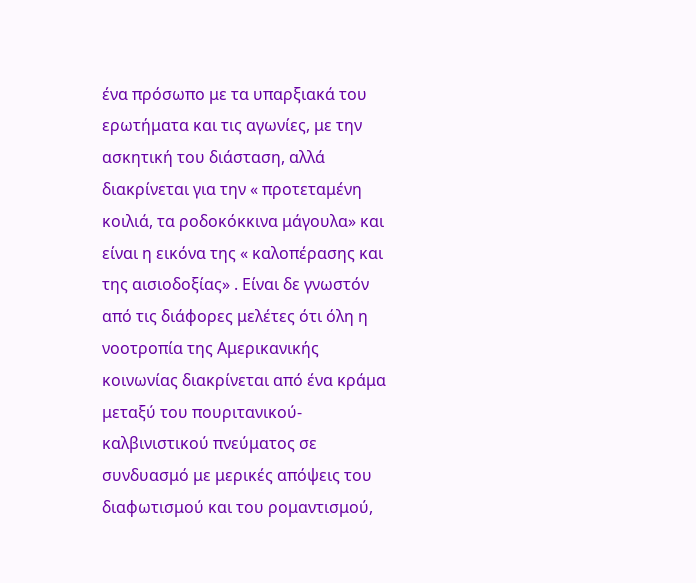ένα πρόσωπο με τα υπαρξιακά του ερωτήματα και τις αγωνίες, με την ασκητική του διάσταση, αλλά διακρίνεται για την « προτεταμένη κοιλιά, τα ροδοκόκκινα μάγουλα» και είναι η εικόνα της « καλοπέρασης και της αισιοδοξίας» . Είναι δε γνωστόν από τις διάφορες μελέτες ότι όλη η νοοτροπία της Αμερικανικής κοινωνίας διακρίνεται από ένα κράμα μεταξύ του πουριτανικού-καλβινιστικού πνεύματος σε συνδυασμό με μερικές απόψεις του διαφωτισμού και του ρομαντισμού,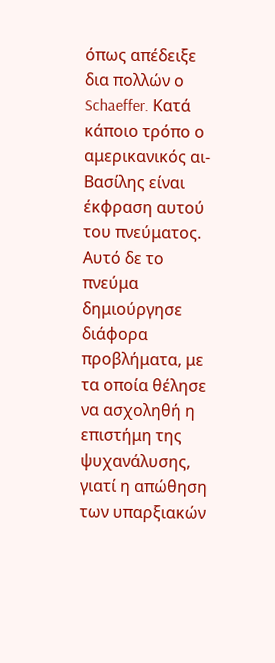όπως απέδειξε δια πολλών ο Schaeffer. Κατά κάποιο τρόπο ο αμερικανικός αι-Βασίλης είναι έκφραση αυτού του πνεύματος. Αυτό δε το πνεύμα δημιούργησε διάφορα προβλήματα, με τα οποία θέλησε να ασχοληθή η επιστήμη της ψυχανάλυσης, γιατί η απώθηση των υπαρξιακών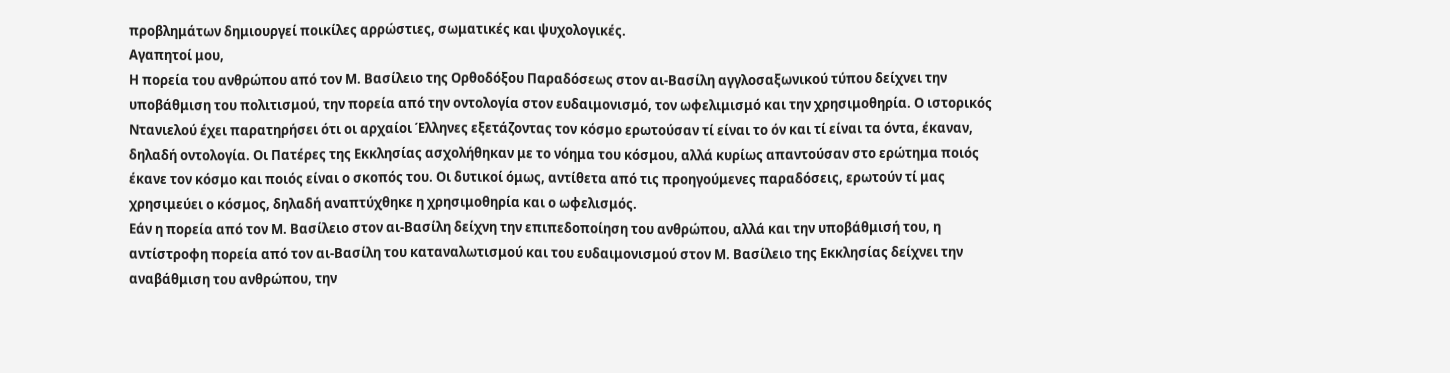προβλημάτων δημιουργεί ποικίλες αρρώστιες, σωματικές και ψυχολογικές.
Αγαπητοί μου,
Η πορεία του ανθρώπου από τον Μ. Βασίλειο της Ορθοδόξου Παραδόσεως στον αι-Βασίλη αγγλοσαξωνικού τύπου δείχνει την υποβάθμιση του πολιτισμού, την πορεία από την οντολογία στον ευδαιμονισμό, τον ωφελιμισμό και την χρησιμοθηρία. Ο ιστορικός Ντανιελού έχει παρατηρήσει ότι οι αρχαίοι Έλληνες εξετάζοντας τον κόσμο ερωτούσαν τί είναι το όν και τί είναι τα όντα, έκαναν, δηλαδή οντολογία. Οι Πατέρες της Εκκλησίας ασχολήθηκαν με το νόημα του κόσμου, αλλά κυρίως απαντούσαν στο ερώτημα ποιός έκανε τον κόσμο και ποιός είναι ο σκοπός του. Οι δυτικοί όμως, αντίθετα από τις προηγούμενες παραδόσεις, ερωτούν τί μας χρησιμεύει ο κόσμος, δηλαδή αναπτύχθηκε η χρησιμοθηρία και ο ωφελισμός.
Εάν η πορεία από τον Μ. Βασίλειο στον αι-Βασίλη δείχνη την επιπεδοποίηση του ανθρώπου, αλλά και την υποβάθμισή του, η αντίστροφη πορεία από τον αι-Βασίλη του καταναλωτισμού και του ευδαιμονισμού στον Μ. Βασίλειο της Εκκλησίας δείχνει την αναβάθμιση του ανθρώπου, την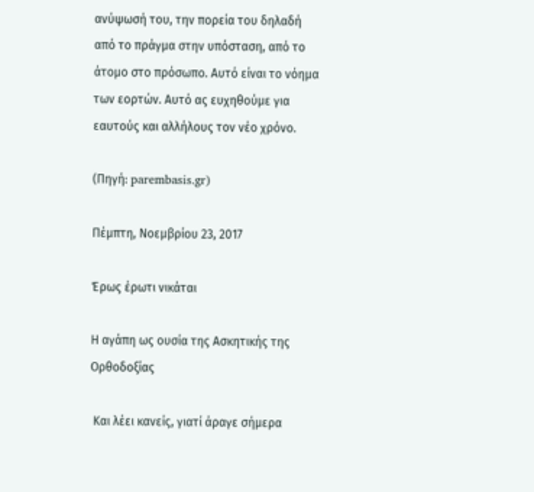ανύψωσή του, την πορεία του δηλαδή από το πράγμα στην υπόσταση, από το άτομο στο πρόσωπο. Αυτό είναι το νόημα των εορτών. Αυτό ας ευχηθούμε για εαυτούς και αλλήλους τον νέο χρόνο.

(Πηγή: parembasis.gr)

Πέμπτη, Νοεμβρίου 23, 2017

Έρως έρωτι νικάται

Η αγάπη ως ουσία της Ασκητικής της Ορθοδοξίας

 Και λέει κανείς, γιατί άραγε σήμερα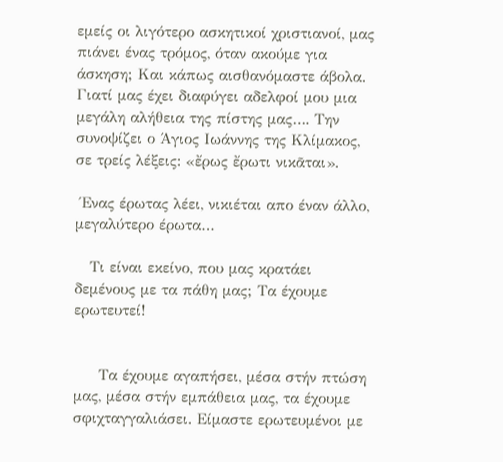εμείς οι λιγότερο ασκητικοί χριστιανοί, μας πιάνει ένας τρόμος, όταν ακούμε για άσκηση; Και κάπως αισθανόμαστε άβολα. Γιατί μας έχει διαφύγει αδελφοί μου μια μεγάλη αλήθεια της πίστης μας…. Την συνοψίζει ο Άγιος Ιωάννης της Κλίμακος, σε τρείς λέξεις: «ἔρως ἔρωτι νικᾶται».

 Ένας έρωτας λέει, νικιέται απο έναν άλλο, μεγαλύτερο έρωτα…

   Τι είναι εκείνο, που μας κρατάει δεμένους με τα πάθη μας; Τα έχουμε ερωτευτεί!


     Τα έχουμε αγαπήσει, μέσα στήν πτώση μας, μέσα στήν εμπάθεια μας, τα έχουμε σφιχταγγαλιάσει. Είμαστε ερωτευμένοι με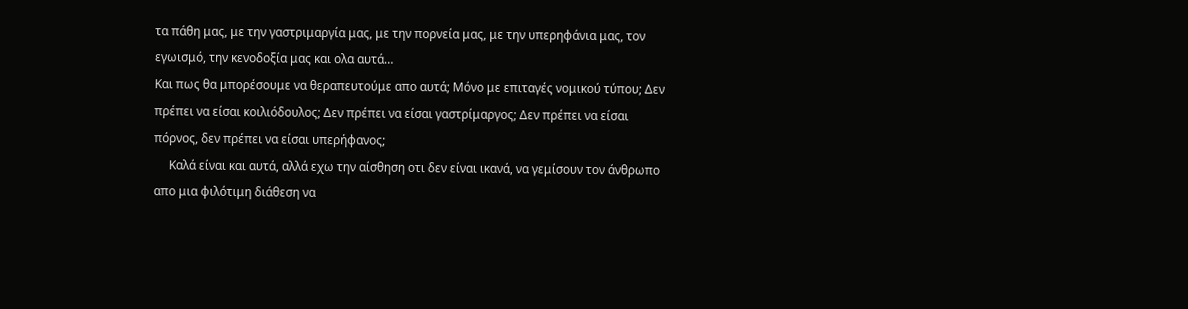τα πάθη μας, με την γαστριμαργία μας, με την πορνεία μας, με την υπερηφάνια μας, τον εγωισμό, την κενοδοξία μας και ολα αυτά…
Και πως θα μπορέσουμε να θεραπευτούμε απο αυτά; Μόνο με επιταγές νομικού τύπου; Δεν πρέπει να είσαι κοιλιόδουλος; Δεν πρέπει να είσαι γαστρίμαργος; Δεν πρέπει να είσαι πόρνος, δεν πρέπει να είσαι υπερήφανος;
     Καλά είναι και αυτά, αλλά εχω την αίσθηση οτι δεν είναι ικανά, να γεμίσουν τον άνθρωπο απο μια φιλότιμη διάθεση να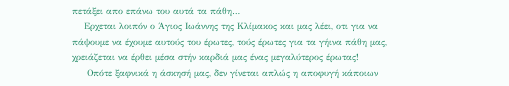πετάξει απο επάνω του αυτά τα πάθη…
    Ερχεται λοιπόν ο Άγιος Ιωάννης της Κλίμακος και μας λέει, οτι για να πάψουμε να έχουμε αυτούς του έρωτες, τούς έρωτες για τα γήινα πάθη μας, χρειάζεται να έρθει μέσα στήν καρδιά μας ένας μεγαλύτερος έρωτας!
     Οπότε ξαφνικά η άσκησή μας, δεν γίνεται απλώς η αποφυγή κάποιων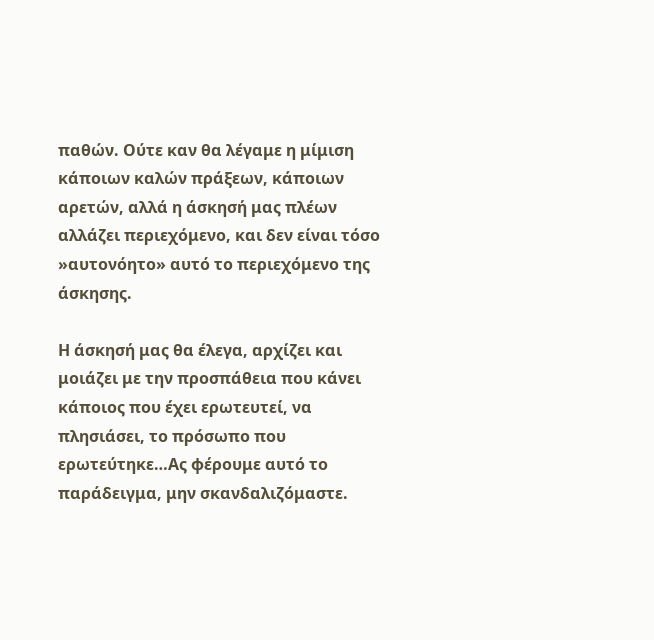παθών. Ούτε καν θα λέγαμε η μίμιση κάποιων καλών πράξεων, κάποιων αρετών, αλλά η άσκησή μας πλέων αλλάζει περιεχόμενο, και δεν είναι τόσο »αυτονόητο» αυτό το περιεχόμενο της άσκησης.

Η άσκησή μας θα έλεγα, αρχίζει και μοιάζει με την προσπάθεια που κάνει κάποιος που έχει ερωτευτεί, να πλησιάσει, το πρόσωπο που ερωτεύτηκε…Ας φέρουμε αυτό το παράδειγμα, μην σκανδαλιζόμαστε.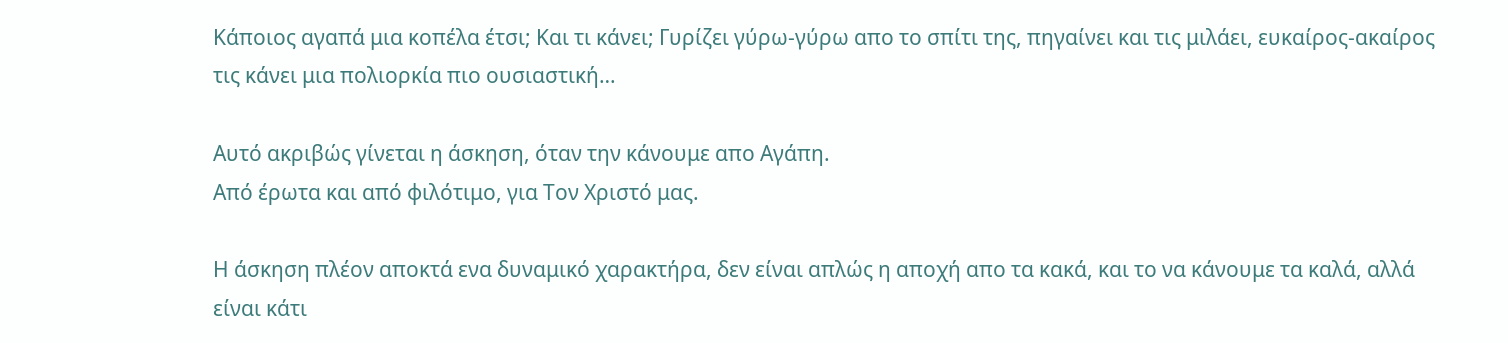Κάποιος αγαπά μια κοπέλα έτσι; Και τι κάνει; Γυρίζει γύρω-γύρω απο το σπίτι της, πηγαίνει και τις μιλάει, ευκαίρος-ακαίρος τις κάνει μια πολιορκία πιο ουσιαστική…

Αυτό ακριβώς γίνεται η άσκηση, όταν την κάνουμε απο Αγάπη.
Από έρωτα και από φιλότιμο, για Τον Χριστό μας.

Η άσκηση πλέον αποκτά ενα δυναμικό χαρακτήρα, δεν είναι απλώς η αποχή απο τα κακά, και το να κάνουμε τα καλά, αλλά είναι κάτι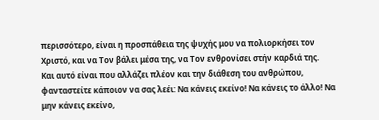περισσότερο, είναι η προσπάθεια της ψυχής μου να πολιορκήσει τον Χριστό, και να Τον βάλει μέσα της, να Τον ενθρονίσει στήν καρδιά της.
Και αυτό είναι που αλλάζει πλέον και την διάθεση του ανθρώπου, φανταστείτε κάποιον να σας λεέι: Να κάνεις εκείνο! Να κάνεις το άλλο! Να μην κάνεις εκείνο,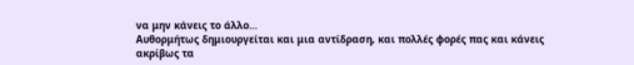να μην κάνεις το άλλο…
Αυθορμήτως δημιουργείται και μια αντίδραση, και πολλές φορές πας και κάνεις ακρίβως τα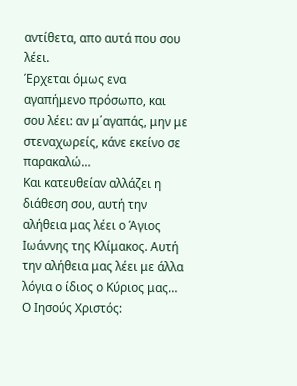αντίθετα, απο αυτά που σου λέει.
Έρχεται όμως ενα αγαπήμενο πρόσωπο, και σου λέει: αν μ΄αγαπάς, μην με στεναχωρείς, κάνε εκείνο σε παρακαλώ…
Και κατευθείαν αλλάζει η διάθεση σου, αυτή την αλήθεια μας λέει ο Άγιος Ιωάννης της Κλίμακος. Αυτή την αλήθεια μας λέει με άλλα λόγια ο ίδιος ο Κύριος μας… Ο Ιησούς Χριστός: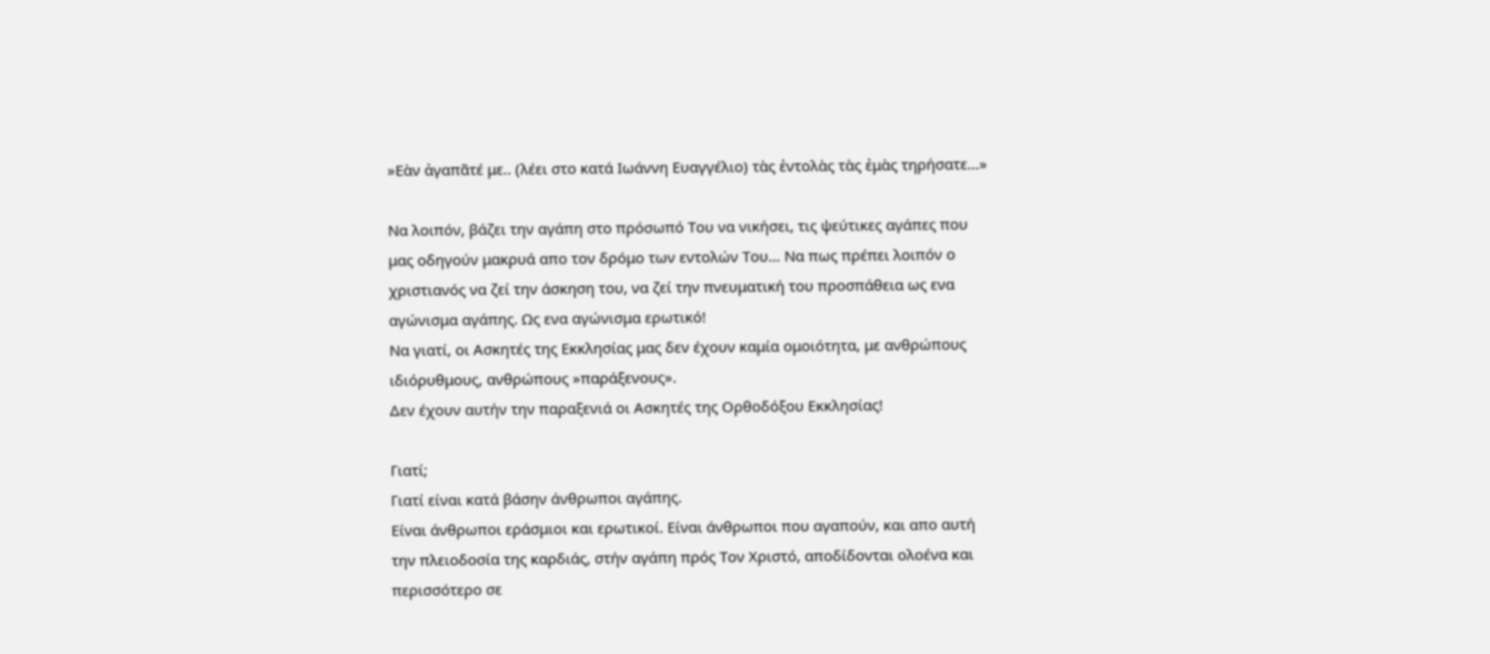»Εὰν ἀγαπᾶτέ με.. (λέει στο κατά Ιωάννη Ευαγγέλιο) τὰς ἐντολὰς τὰς ἐμὰς τηρήσατε…»

Να λοιπόν, βάζει την αγάπη στο πρόσωπό Του να νικήσει, τις ψεύτικες αγάπες που μας οδηγούν μακρυά απο τον δρόμο των εντολών Του… Να πως πρέπει λοιπόν ο χριστιανός να ζεί την άσκηση του, να ζεί την πνευματική του προσπάθεια ως ενα αγώνισμα αγάπης. Ως ενα αγώνισμα ερωτικό!
Να γιατί, οι Ασκητές της Εκκλησίας μας δεν έχουν καμία ομοιότητα, με ανθρώπους ιδιόρυθμους, ανθρώπους »παράξενους».
Δεν έχουν αυτήν την παραξενιά οι Ασκητές της Ορθοδόξου Εκκλησίας!

Γιατί;
Γιατί είναι κατά βάσην άνθρωποι αγάπης.
Είναι άνθρωποι εράσμιοι και ερωτικοί. Είναι άνθρωποι που αγαπούν, και απο αυτή την πλειοδοσία της καρδιάς, στήν αγάπη πρός Τον Χριστό, αποδίδονται ολοένα και περισσότερο σε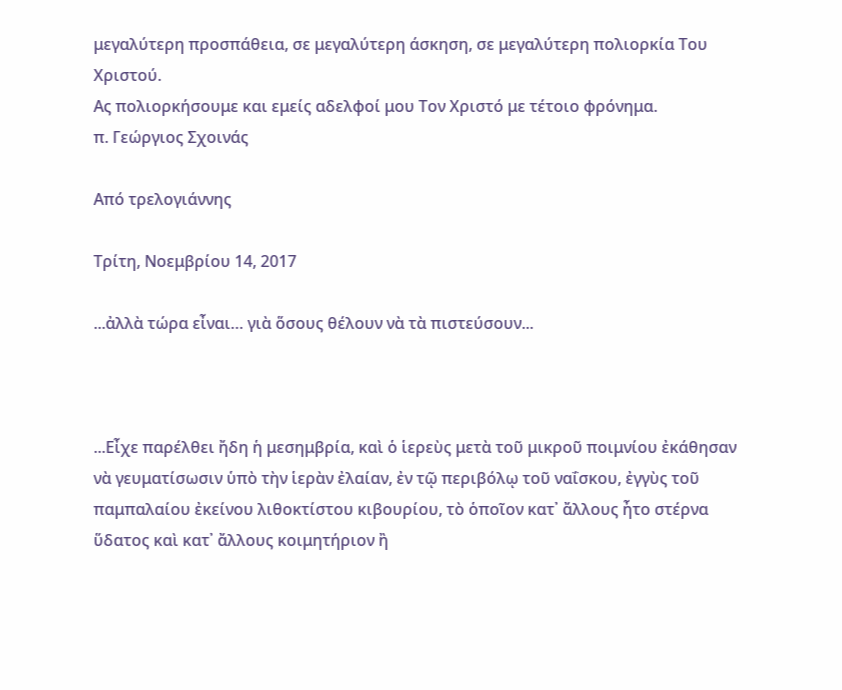μεγαλύτερη προσπάθεια, σε μεγαλύτερη άσκηση, σε μεγαλύτερη πολιορκία Του Χριστού.
Ας πολιορκήσουμε και εμείς αδελφοί μου Τον Χριστό με τέτοιο φρόνημα.
π. Γεώργιος Σχοινάς

Aπό τρελογιάννης

Τρίτη, Νοεμβρίου 14, 2017

...ἀλλὰ τώρα εἶναι… γιὰ ὅσους θέλουν νὰ τὰ πιστεύσουν...



...Εἶχε παρέλθει ἤδη ἡ μεσημβρία, καὶ ὁ ἱερεὺς μετὰ τοῦ μικροῦ ποιμνίου ἐκάθησαν νὰ γευματίσωσιν ὑπὸ τὴν ἱερὰν ἐλαίαν, ἐν τῷ περιβόλῳ τοῦ ναΐσκου, ἐγγὺς τοῦ παμπαλαίου ἐκείνου λιθοκτίστου κιβουρίου, τὸ ὁποῖον κατ᾽ ἄλλους ἦτο στέρνα ὕδατος καὶ κατ᾽ ἄλλους κοιμητήριον ἢ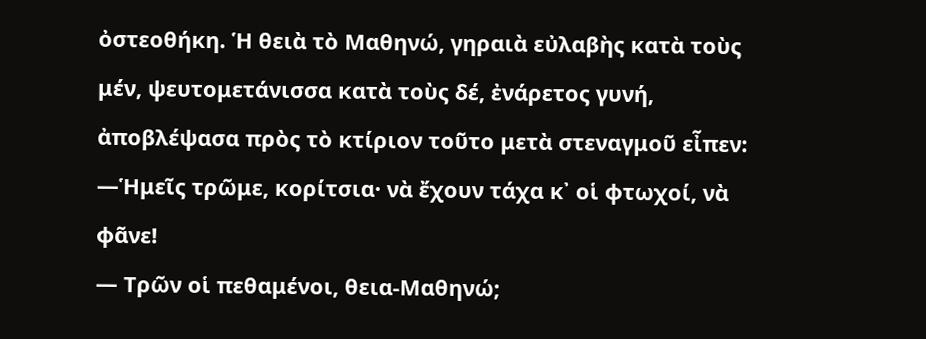ὀστεοθήκη. Ἡ θειὰ τὸ Μαθηνώ, γηραιὰ εὐλαβὴς κατὰ τοὺς μέν, ψευτομετάνισσα κατὰ τοὺς δέ, ἐνάρετος γυνή, ἀποβλέψασα πρὸς τὸ κτίριον τοῦτο μετὰ στεναγμοῦ εἶπεν:
―Ἡμεῖς τρῶμε, κορίτσια· νὰ ἔχουν τάχα κ᾽ οἱ φτωχοί, νὰ φᾶνε!
― Τρῶν οἱ πεθαμένοι, θεια-Μαθηνώ;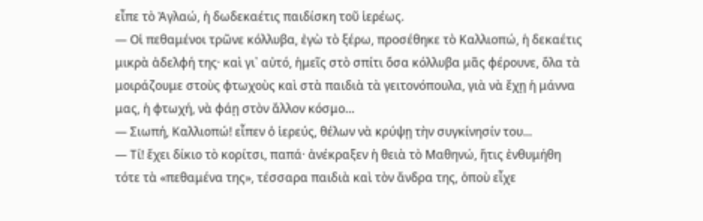εἶπε τὸ Ἀγλαώ, ἡ δωδεκαέτις παιδίσκη τοῦ ἱερέως.
― Οἱ πεθαμένοι τρῶνε κόλλυβα, ἐγὼ τὸ ξέρω, προσέθηκε τὸ Καλλιοπώ, ἡ δεκαέτις μικρὰ ἀδελφή της· καὶ γι᾽ αὐτό, ἡμεῖς στὸ σπίτι ὅσα κόλλυβα μᾶς φέρουνε, ὅλα τὰ μοιράζουμε στοὺς φτωχοὺς καὶ στὰ παιδιὰ τὰ γειτονόπουλα, γιὰ νὰ ἔχῃ ἡ μάννα μας, ἡ φτωχή, νὰ φάῃ στὸν ἄλλον κόσμο…
― Σιωπή, Καλλιοπώ! εἶπεν ὁ ἱερεύς, θέλων νὰ κρύψῃ τὴν συγκίνησίν του...
― Τί! ἔχει δίκιο τὸ κορίτσι, παπά· ἀνέκραξεν ἡ θειὰ τὸ Μαθηνώ, ἥτις ἐνθυμήθη τότε τὰ «πεθαμένα της», τέσσαρα παιδιὰ καὶ τὸν ἄνδρα της, ὁποὺ εἶχε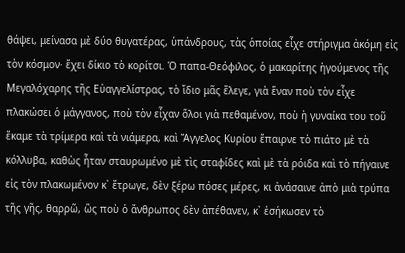θάψει, μείνασα μὲ δύο θυγατέρας, ὑπάνδρους, τὰς ὁποίας εἶχε στήριγμα ἀκόμη εἰς τὸν κόσμον· ἔχει δίκιο τὸ κορίτσι. Ὁ παπα-Θεόφιλος, ὁ μακαρίτης ἡγούμενος τῆς Μεγαλόχαρης τῆς Εὐαγγελίστρας, τὸ ἴδιο μᾶς ἔλεγε, γιὰ ἕναν ποὺ τὸν εἶχε πλακώσει ὁ μάγγανος, ποὺ τὸν εἶχαν ὅλοι γιὰ πεθαμένον, ποὺ ἡ γυναίκα του τοῦ ἔκαμε τὰ τρίμερα καὶ τὰ νιάμερα, καὶ Ἄγγελος Κυρίου ἔπαιρνε τὸ πιάτο μὲ τὰ κόλλυβα, καθὼς ἦταν σταυρωμένο μὲ τὶς σταφίδες καὶ μὲ τὰ ρόιδα καὶ τὸ πήγαινε εἰς τὸν πλακωμένον κ᾽ ἔτρωγε, δὲν ξέρω πόσες μέρες, κι ἀνάσαινε ἀπὸ μιὰ τρύπα τῆς γῆς, θαρρῶ, ὣς ποὺ ὁ ἄνθρωπος δὲν ἀπέθανεν, κ᾽ ἐσήκωσεν τὸ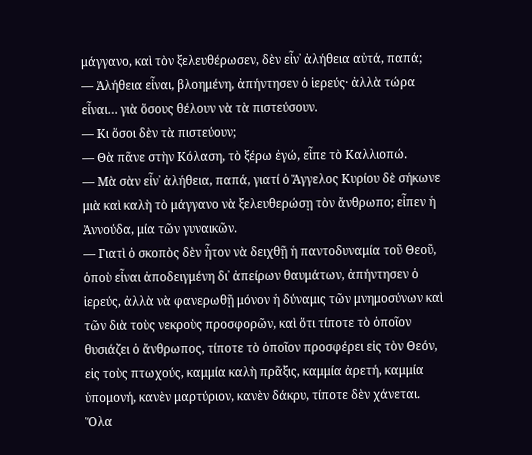μάγγανο, καὶ τὸν ξελευθέρωσεν, δὲν εἶν᾽ ἀλήθεια αὐτά, παπά;
― Ἀλήθεια εἶναι, βλοημένη, ἀπήντησεν ὁ ἱερεύς· ἀλλὰ τώρα εἶναι… γιὰ ὅσους θέλουν νὰ τὰ πιστεύσουν.
― Κι ὅσοι δὲν τὰ πιστεύουν;
― Θὰ πᾶνε στὴν Κόλαση, τὸ ξέρω ἐγώ, εἶπε τὸ Καλλιοπώ.
― Μὰ σὰν εἶν᾽ ἀλήθεια, παπά, γιατί ὁ Ἄγγελος Κυρίου δὲ σήκωνε μιὰ καὶ καλὴ τὸ μάγγανο νὰ ξελευθερώσῃ τὸν ἄνθρωπο; εἶπεν ἡ Ἀννούδα, μία τῶν γυναικῶν.
― Γιατὶ ὁ σκοπὸς δὲν ἦτον νὰ δειχθῇ ἡ παντοδυναμία τοῦ Θεοῦ, ὁποὺ εἶναι ἀποδειγμένη δι᾽ ἀπείρων θαυμάτων, ἀπήντησεν ὁ ἱερεύς, ἀλλὰ νὰ φανερωθῇ μόνον ἡ δύναμις τῶν μνημοσύνων καὶ τῶν διὰ τοὺς νεκροὺς προσφορῶν, καὶ ὅτι τίποτε τὸ ὁποῖον θυσιάζει ὁ ἄνθρωπος, τίποτε τὸ ὁποῖον προσφέρει εἰς τὸν Θεόν, εἰς τοὺς πτωχούς, καμμία καλὴ πρᾶξις, καμμία ἀρετή, καμμία ὑπομονή, κανὲν μαρτύριον, κανὲν δάκρυ, τίποτε δὲν χάνεται. Ὅλα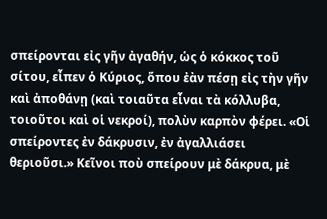σπείρονται εἰς γῆν ἀγαθήν, ὡς ὁ κόκκος τοῦ σίτου, εἶπεν ὁ Κύριος, ὅπου ἐὰν πέσῃ εἰς τὴν γῆν καὶ ἀποθάνῃ (καὶ τοιαῦτα εἶναι τὰ κόλλυβα, τοιοῦτοι καὶ οἱ νεκροί), πολὺν καρπὸν φέρει. «Οἱ σπείροντες ἐν δάκρυσιν, ἐν ἀγαλλιάσει θεριοῦσι.» Κεῖνοι ποὺ σπείρουν μὲ δάκρυα, μὲ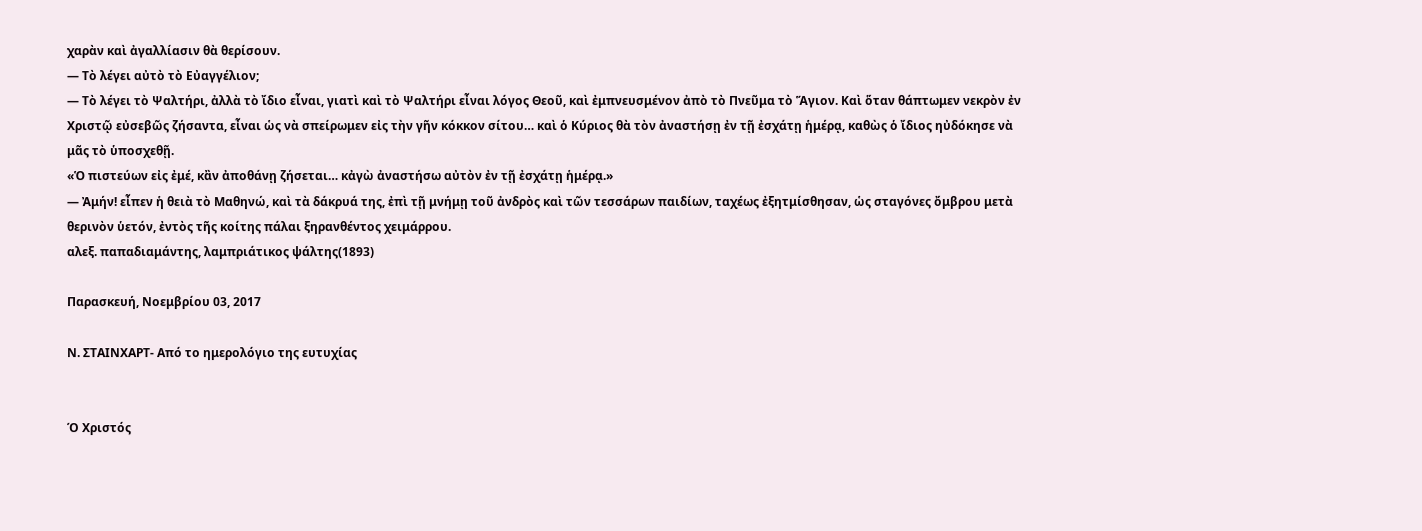χαρὰν καὶ ἀγαλλίασιν θὰ θερίσουν.
― Τὸ λέγει αὐτὸ τὸ Εὐαγγέλιον;
― Τὸ λέγει τὸ Ψαλτήρι, ἀλλὰ τὸ ἴδιο εἶναι, γιατὶ καὶ τὸ Ψαλτήρι εἶναι λόγος Θεοῦ, καὶ ἐμπνευσμένον ἀπὸ τὸ Πνεῦμα τὸ Ἅγιον. Καὶ ὅταν θάπτωμεν νεκρὸν ἐν Χριστῷ εὐσεβῶς ζήσαντα, εἶναι ὡς νὰ σπείρωμεν εἰς τὴν γῆν κόκκον σίτου… καὶ ὁ Κύριος θὰ τὸν ἀναστήσῃ ἐν τῇ ἐσχάτῃ ἡμέρᾳ, καθὼς ὁ ἴδιος ηὐδόκησε νὰ μᾶς τὸ ὑποσχεθῇ.
«Ὁ πιστεύων εἰς ἐμέ, κἂν ἀποθάνῃ ζήσεται… κἀγὼ ἀναστήσω αὐτὸν ἐν τῇ ἐσχάτῃ ἡμέρᾳ.»
― Ἀμήν! εἶπεν ἡ θειὰ τὸ Μαθηνώ, καὶ τὰ δάκρυά της, ἐπὶ τῇ μνήμῃ τοῦ ἀνδρὸς καὶ τῶν τεσσάρων παιδίων, ταχέως ἐξητμίσθησαν, ὡς σταγόνες ὄμβρου μετὰ θερινὸν ὑετόν, ἐντὸς τῆς κοίτης πάλαι ξηρανθέντος χειμάρρου.
αλεξ. παπαδιαμάντης, λαμπριάτικος ψάλτης(1893)

Παρασκευή, Νοεμβρίου 03, 2017

N. ΣΤΑΙΝΧΑΡΤ- Από το ημερολόγιο της ευτυχίας


Ό Χριστός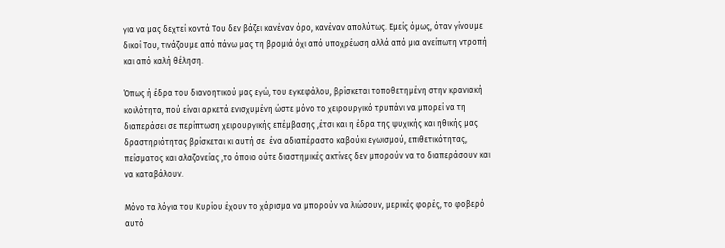για να μας δεχτεί κοντά Του δεν βάζει κανέναν όρο, κανέναν απολύτως. Εμείς όμως, όταν γίνουμε δικοί Του, τινάζουμε από πάνω μας τη βρομιά όχι από υποχρέωση αλλά από μια ανείπωτη ντροπή και από καλή θέληση.

Όπως ή έδρα του διανοητικού μας εγώ, του εγκεφάλου, βρίσκεται τοποθετημένη στην κρανιακή κοιλότητα, πού είναι αρκετά ενισχυμένη ώστε μόνο το χειρουργικό τρυπάνι να μπορεί να τη διαπεράσει σε περίπτωση χειρουργικής επέμβασης ,έτσι και η έδρα της ψυχικής και ηθικής μας δραστηριότητας βρίσκεται κι αυτή σε  ένα αδιαπέραστο καβούκι εγωισμού, επιθετικότητας, πείσματος και αλαζονείας ,το όποιο ούτε διαστημικές ακτίνες δεν μπορούν να το διαπεράσουν και να καταβάλουν.

Μόνο τα λόγια του Κυρίου έχουν το χάρισμα να μπορούν να λιώσουν, μερικές φορές, το φοβερό αυτό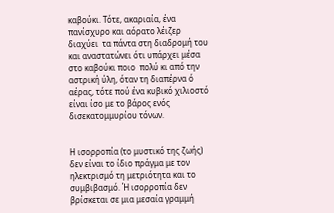καβούκι. Τότε, ακαριαία, ένα πανίσχυρο και αόρατο λέιζερ διαχύει  τα πάντα στη διαδρομή του και αναστατώνει ότι υπάρχει μέσα στο καβούκι ποιο  πολύ κι από την αστρική ύλη, όταν τη διαπέρνα ό αέρας, τότε πού ένα κυβικό χιλιοστό είναι ίσο με το βάρος ενός δισεκατομμυρίου τόνων.


Η ισορροπία (το μυστικό της ζωής) δεν είναι το ίδιο πράγμα με τον ηλεκτρισμό τη μετριότητα και το συμβιβασμό. Ή ισορροπία δεν βρίσκεται σε μια μεσαία γραμμή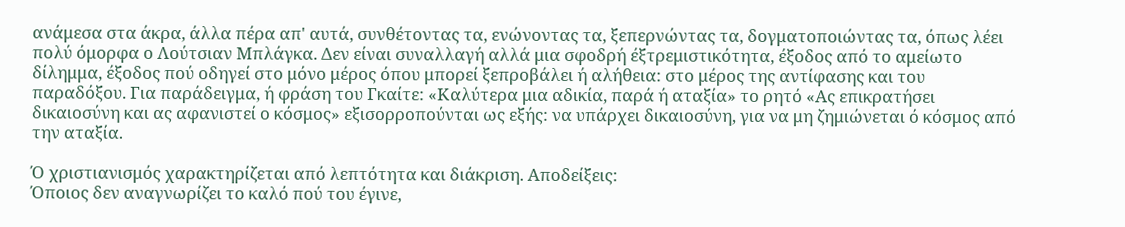ανάμεσα στα άκρα, άλλα πέρα απ' αυτά, συνθέτοντας τα, ενώνοντας τα, ξεπερνώντας τα, δογματοποιώντας τα, όπως λέει πολύ όμορφα ο Λούτσιαν Μπλάγκα. Δεν είναι συναλλαγή αλλά μια σφοδρή έξτρεμιστικότητα, έξοδος από το αμείωτο δίλημμα, έξοδος πού οδηγεί στο μόνο μέρος όπου μπορεί ξεπροβάλει ή αλήθεια: στο μέρος της αντίφασης και του παραδόξου. Για παράδειγμα, ή φράση του Γκαίτε: «Καλύτερα μια αδικία, παρά ή αταξία» το ρητό «Ας επικρατήσει δικαιοσύνη και ας αφανιστεί ο κόσμος» εξισορροπούνται ως εξής: να υπάρχει δικαιοσύνη, για να μη ζημιώνεται ό κόσμος από την αταξία.

Ό χριστιανισμός χαρακτηρίζεται από λεπτότητα και διάκριση. Αποδείξεις:
Όποιος δεν αναγνωρίζει το καλό πού του έγινε,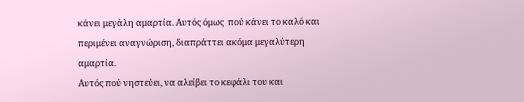κάνει μεγάλη αμαρτία. Αυτός όμως  πού κάνει το καλό και περιμένει αναγνώριση, διαπράττει ακόμα μεγαλύτερη αμαρτία.
Αυτός πού νηστεύει, να αλείβει το κεφάλι του και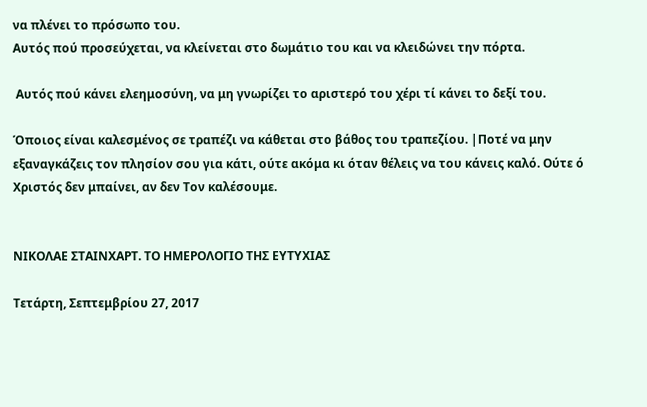να πλένει το πρόσωπο του.
Αυτός πού προσεύχεται, να κλείνεται στο δωμάτιο του και να κλειδώνει την πόρτα.

 Αυτός πού κάνει ελεημοσύνη, να μη γνωρίζει το αριστερό του χέρι τί κάνει το δεξί του.

Όποιος είναι καλεσμένος σε τραπέζι να κάθεται στο βάθος του τραπεζίου. |Ποτέ να μην εξαναγκάζεις τον πλησίον σου για κάτι, ούτε ακόμα κι όταν θέλεις να του κάνεις καλό. Ούτε ό Χριστός δεν μπαίνει, αν δεν Τον καλέσουμε.


ΝΙΚΟΛΑΕ ΣΤΑΙΝΧΑΡΤ. ΤΟ ΗΜΕΡΟΛΟΓΙΟ ΤΗΣ ΕΥΤΥΧΙΑΣ

Τετάρτη, Σεπτεμβρίου 27, 2017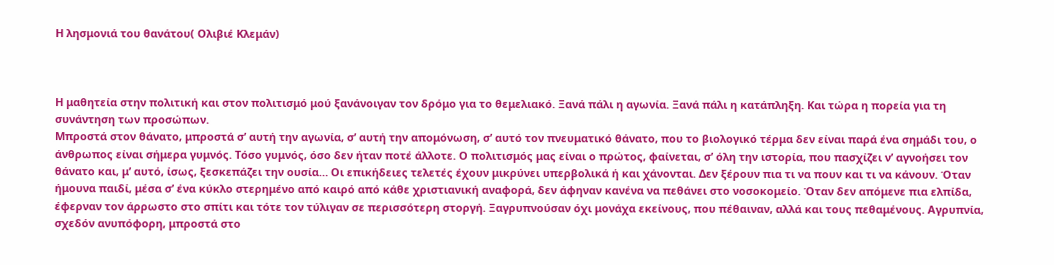Η λησμονιά του θανάτου( Ολιβιέ Κλεμάν)



Η μαθητεία στην πολιτική και στον πολιτισμό μού ξανάνοιγαν τον δρόμο για το θεμελιακό. Ξανά πάλι η αγωνία. Ξανά πάλι η κατάπληξη. Και τώρα η πορεία για τη συνάντηση των προσώπων.
Μπροστά στον θάνατο, μπροστά σ’ αυτή την αγωνία, σ’ αυτή την απομόνωση, σ’ αυτό τον πνευματικό θάνατο, που το βιολογικό τέρμα δεν είναι παρά ένα σημάδι του, ο άνθρωπος είναι σήμερα γυμνός. Τόσο γυμνός, όσο δεν ήταν ποτέ άλλοτε. Ο πολιτισμός μας είναι ο πρώτος, φαίνεται, σ’ όλη την ιστορία, που πασχίζει ν’ αγνοήσει τον θάνατο και, μ’ αυτό, ίσως, ξεσκεπάζει την ουσία… Οι επικήδειες τελετές έχουν μικρύνει υπερβολικά ή και χάνονται. Δεν ξέρουν πια τι να πουν και τι να κάνουν. Όταν ήμουνα παιδί, μέσα σ’ ένα κύκλο στερημένο από καιρό από κάθε χριστιανική αναφορά, δεν άφηναν κανένα να πεθάνει στο νοσοκομείο. Όταν δεν απόμενε πια ελπίδα, έφερναν τον άρρωστο στο σπίτι και τότε τον τύλιγαν σε περισσότερη στοργή. Ξαγρυπνούσαν όχι μονάχα εκείνους, που πέθαιναν, αλλά και τους πεθαμένους. Αγρυπνία, σχεδόν ανυπόφορη, μπροστά στο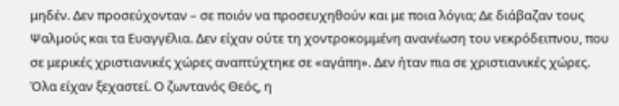μηδέν. Δεν προσεύχονταν – σε ποιόν να προσευχηθούν και με ποια λόγια; Δε διάβαζαν τους Ψαλμούς και τα Ευαγγέλια. Δεν είχαν ούτε τη χοντροκομμένη ανανέωση του νεκρόδειπνου, που σε μερικές χριστιανικές χώρες αναπτύχτηκε σε «αγάπη». Δεν ήταν πια σε χριστιανικές χώρες. Όλα είχαν ξεχαστεί. Ο ζωντανός Θεός, η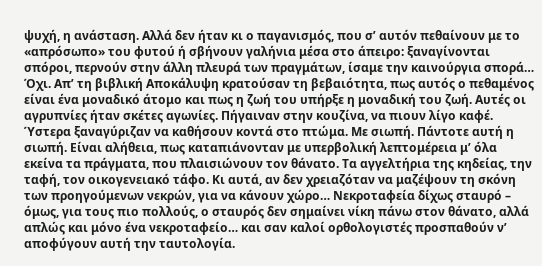ψυχή, η ανάσταση. Αλλά δεν ήταν κι ο παγανισμός, που σ’ αυτόν πεθαίνουν με το «απρόσωπο» του φυτού ή σβήνουν γαλήνια μέσα στο άπειρο: ξαναγίνονται σπόροι, περνούν στην άλλη πλευρά των πραγμάτων, ίσαμε την καινούργια σπορά… Όχι. Απ’ τη βιβλική Αποκάλυψη κρατούσαν τη βεβαιότητα, πως αυτός ο πεθαμένος είναι ένα μοναδικό άτομο και πως η ζωή του υπήρξε η μοναδική του ζωή. Αυτές οι αγρυπνίες ήταν σκέτες αγωνίες. Πήγαιναν στην κουζίνα, να πιουν λίγο καφέ. Ύστερα ξαναγύριζαν να καθήσουν κοντά στο πτώμα. Με σιωπή. Πάντοτε αυτή η σιωπή. Είναι αλήθεια, πως καταπιάνονταν με υπερβολική λεπτομέρεια μ’ όλα εκείνα τα πράγματα, που πλαισιώνουν τον θάνατο. Τα αγγελτήρια της κηδείας, την ταφή, τον οικογενειακό τάφο. Κι αυτά, αν δεν χρειαζόταν να μαζέψουν τη σκόνη των προηγούμενων νεκρών, για να κάνουν χώρο… Νεκροταφεία δίχως σταυρό – όμως, για τους πιο πολλούς, ο σταυρός δεν σημαίνει νίκη πάνω στον θάνατο, αλλά απλώς και μόνο ένα νεκροταφείο… και σαν καλοί ορθολογιστές προσπαθούν ν’ αποφύγουν αυτή την ταυτολογία.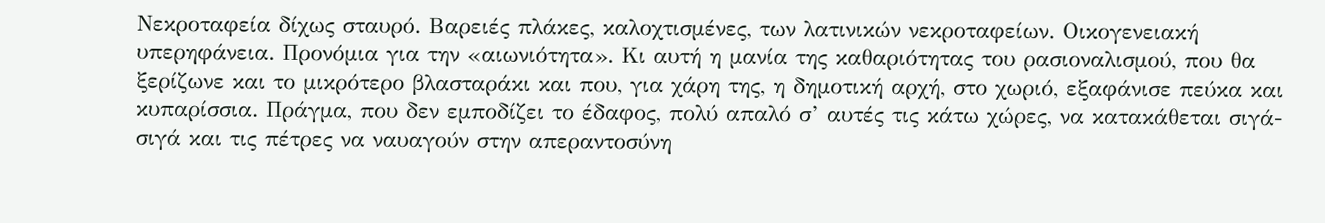Νεκροταφεία δίχως σταυρό. Βαρειές πλάκες, καλοχτισμένες, των λατινικών νεκροταφείων. Οικογενειακή υπερηφάνεια. Προνόμια για την «αιωνιότητα». Κι αυτή η μανία της καθαριότητας του ρασιοναλισμού, που θα ξερίζωνε και το μικρότερο βλασταράκι και που, για χάρη της, η δημοτική αρχή, στο χωριό, εξαφάνισε πεύκα και κυπαρίσσια. Πράγμα, που δεν εμποδίζει το έδαφος, πολύ απαλό σ’ αυτές τις κάτω χώρες, να κατακάθεται σιγά-σιγά και τις πέτρες να ναυαγούν στην απεραντοσύνη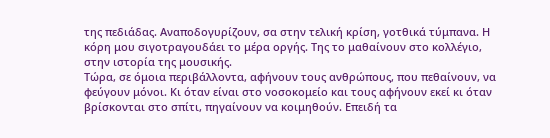της πεδιάδας. Αναποδογυρίζουν, σα στην τελική κρίση, γοτθικά τύμπανα. Η κόρη μου σιγοτραγουδάει το μέρα οργής. Της το μαθαίνουν στο κολλέγιο, στην ιστορία της μουσικής.
Τώρα, σε όμοια περιβάλλοντα, αφήνουν τους ανθρώπους, που πεθαίνουν, να φεύγουν μόνοι. Κι όταν είναι στο νοσοκομείο και τους αφήνουν εκεί κι όταν βρίσκονται στο σπίτι, πηγαίνουν να κοιμηθούν. Επειδή τα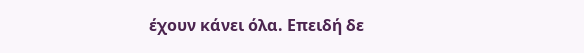έχουν κάνει όλα. Επειδή δε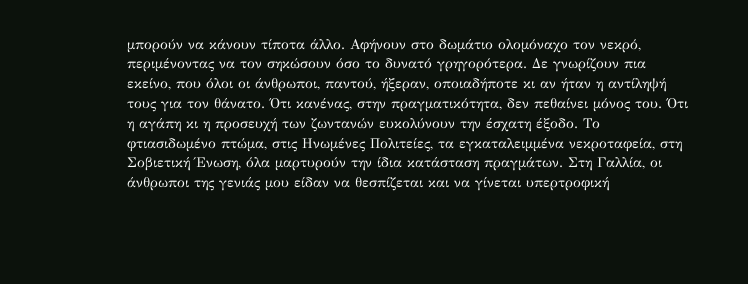μπορούν να κάνουν τίποτα άλλο. Αφήνουν στο δωμάτιο ολομόναχο τον νεκρό, περιμένοντας να τον σηκώσουν όσο το δυνατό γρηγορότερα. Δε γνωρίζουν πια εκείνο, που όλοι οι άνθρωποι, παντού, ήξεραν, οποιαδήποτε κι αν ήταν η αντίληψή τους για τον θάνατο. Ότι κανένας, στην πραγματικότητα, δεν πεθαίνει μόνος του. Ότι η αγάπη κι η προσευχή των ζωντανών ευκολύνουν την έσχατη έξοδο. Το φτιασιδωμένο πτώμα, στις Ηνωμένες Πολιτείες, τα εγκαταλειμμένα νεκροταφεία, στη Σοβιετική Ένωση, όλα μαρτυρούν την ίδια κατάσταση πραγμάτων. Στη Γαλλία, οι άνθρωποι της γενιάς μου είδαν να θεσπίζεται και να γίνεται υπερτροφική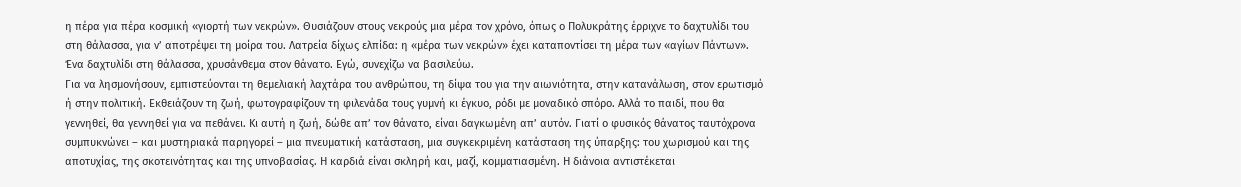η πέρα για πέρα κοσμική «γιορτή των νεκρών». Θυσιάζουν στους νεκρούς μια μέρα τον χρόνο, όπως ο Πολυκράτης έρριχνε το δαχτυλίδι του στη θάλασσα, για ν’ αποτρέψει τη μοίρα του. Λατρεία δίχως ελπίδα: η «μέρα των νεκρών» έχει καταποντίσει τη μέρα των «αγίων Πάντων». Ένα δαχτυλίδι στη θάλασσα, χρυσάνθεμα στον θάνατο. Εγώ, συνεχίζω να βασιλεύω.
Για να λησμονήσουν, εμπιστεύονται τη θεμελιακή λαχτάρα του ανθρώπου, τη δίψα του για την αιωνιότητα, στην κατανάλωση, στον ερωτισμό ή στην πολιτική. Εκθειάζουν τη ζωή, φωτογραφίζουν τη φιλενάδα τους γυμνή κι έγκυο, ρόδι με μοναδικό σπόρο. Αλλά το παιδί, που θα γεννηθεί, θα γεννηθεί για να πεθάνει. Κι αυτή η ζωή, δώθε απ’ τον θάνατο, είναι δαγκωμένη απ’ αυτόν. Γιατί ο φυσικός θάνατος ταυτόχρονα συμπυκνώνει – και μυστηριακά παρηγορεί – μια πνευματική κατάσταση, μια συγκεκριμένη κατάσταση της ύπαρξης: του χωρισμού και της αποτυχίας, της σκοτεινότητας και της υπνοβασίας. Η καρδιά είναι σκληρή και, μαζί, κομματιασμένη. Η διάνοια αντιστέκεται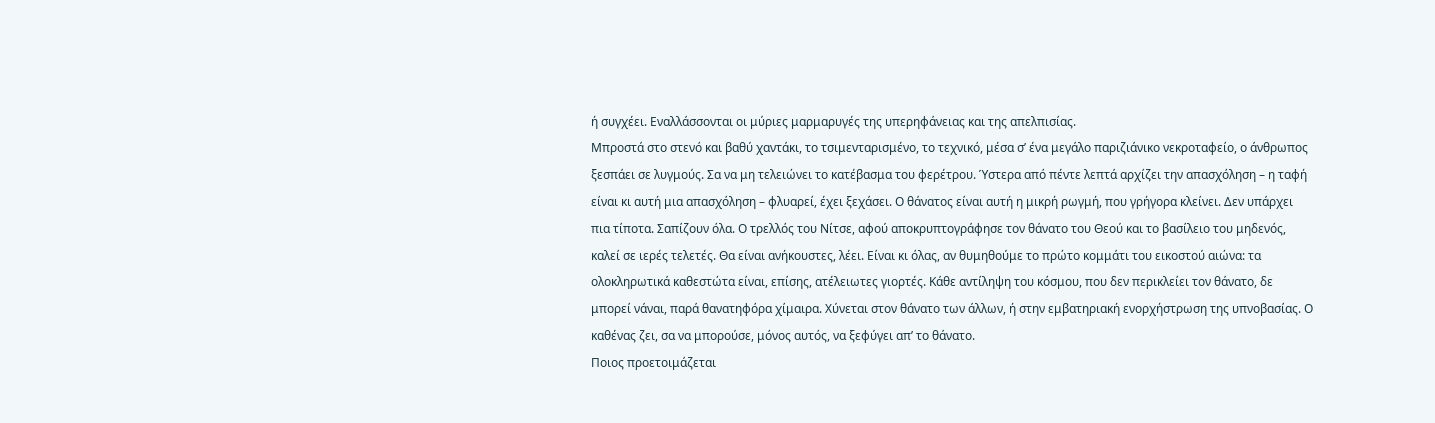ή συγχέει. Εναλλάσσονται οι μύριες μαρμαρυγές της υπερηφάνειας και της απελπισίας.
Μπροστά στο στενό και βαθύ χαντάκι, το τσιμενταρισμένο, το τεχνικό, μέσα σ’ ένα μεγάλο παριζιάνικο νεκροταφείο, ο άνθρωπος ξεσπάει σε λυγμούς. Σα να μη τελειώνει το κατέβασμα του φερέτρου. Ύστερα από πέντε λεπτά αρχίζει την απασχόληση – η ταφή είναι κι αυτή μια απασχόληση – φλυαρεί, έχει ξεχάσει. Ο θάνατος είναι αυτή η μικρή ρωγμή, που γρήγορα κλείνει. Δεν υπάρχει πια τίποτα. Σαπίζουν όλα. Ο τρελλός του Νίτσε, αφού αποκρυπτογράφησε τον θάνατο του Θεού και το βασίλειο του μηδενός, καλεί σε ιερές τελετές. Θα είναι ανήκουστες, λέει. Είναι κι όλας, αν θυμηθούμε το πρώτο κομμάτι του εικοστού αιώνα: τα ολοκληρωτικά καθεστώτα είναι, επίσης, ατέλειωτες γιορτές. Κάθε αντίληψη του κόσμου, που δεν περικλείει τον θάνατο, δε μπορεί νάναι, παρά θανατηφόρα χίμαιρα. Χύνεται στον θάνατο των άλλων, ή στην εμβατηριακή ενορχήστρωση της υπνοβασίας. Ο καθένας ζει, σα να μπορούσε, μόνος αυτός, να ξεφύγει απ’ το θάνατο.
Ποιος προετοιμάζεται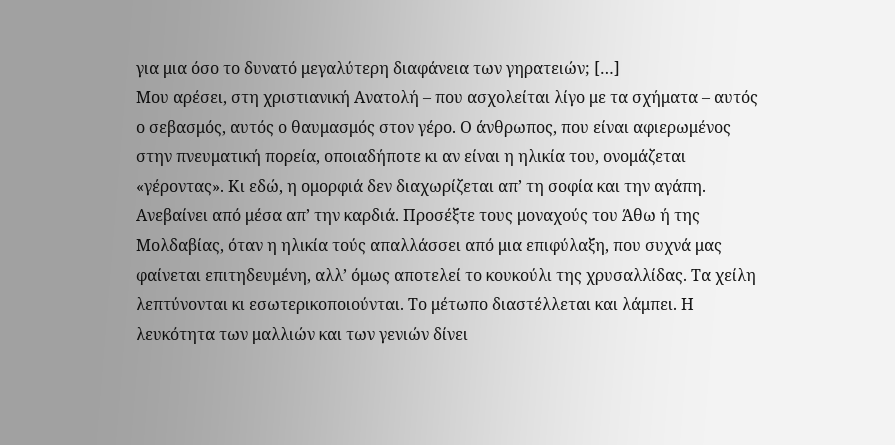για μια όσο το δυνατό μεγαλύτερη διαφάνεια των γηρατειών; […]
Μου αρέσει, στη χριστιανική Ανατολή – που ασχολείται λίγο με τα σχήματα – αυτός ο σεβασμός, αυτός ο θαυμασμός στον γέρο. Ο άνθρωπος, που είναι αφιερωμένος στην πνευματική πορεία, οποιαδήποτε κι αν είναι η ηλικία του, ονομάζεται «γέροντας». Κι εδώ, η ομορφιά δεν διαχωρίζεται απ’ τη σοφία και την αγάπη. Ανεβαίνει από μέσα απ’ την καρδιά. Προσέξτε τους μοναχούς του Άθω ή της Μολδαβίας, όταν η ηλικία τούς απαλλάσσει από μια επιφύλαξη, που συχνά μας φαίνεται επιτηδευμένη, αλλ’ όμως αποτελεί το κουκούλι της χρυσαλλίδας. Τα χείλη λεπτύνονται κι εσωτερικοποιούνται. Το μέτωπο διαστέλλεται και λάμπει. Η λευκότητα των μαλλιών και των γενιών δίνει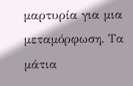μαρτυρία για μια μεταμόρφωση. Τα μάτια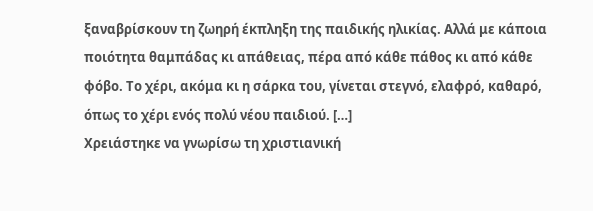ξαναβρίσκουν τη ζωηρή έκπληξη της παιδικής ηλικίας. Αλλά με κάποια ποιότητα θαμπάδας κι απάθειας, πέρα από κάθε πάθος κι από κάθε φόβο. Το χέρι, ακόμα κι η σάρκα του, γίνεται στεγνό, ελαφρό, καθαρό, όπως το χέρι ενός πολύ νέου παιδιού. […]
Χρειάστηκε να γνωρίσω τη χριστιανική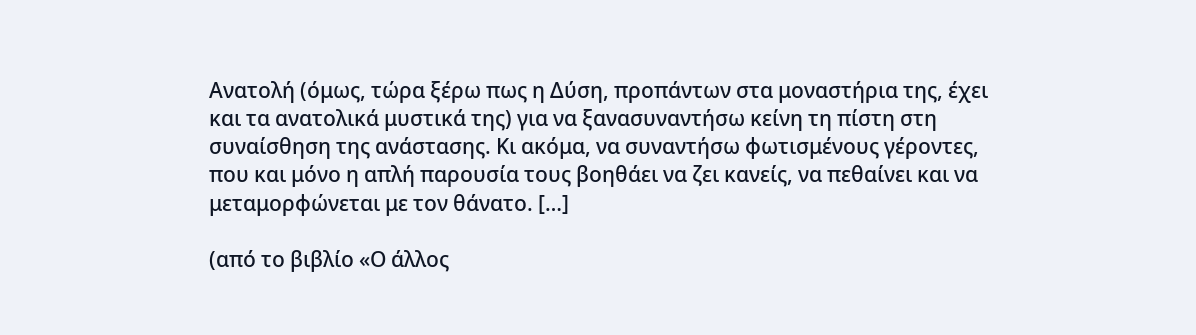Ανατολή (όμως, τώρα ξέρω πως η Δύση, προπάντων στα μοναστήρια της, έχει και τα ανατολικά μυστικά της) για να ξανασυναντήσω κείνη τη πίστη στη συναίσθηση της ανάστασης. Κι ακόμα, να συναντήσω φωτισμένους γέροντες, που και μόνο η απλή παρουσία τους βοηθάει να ζει κανείς, να πεθαίνει και να μεταμορφώνεται με τον θάνατο. […]

(από το βιβλίο «Ο άλλος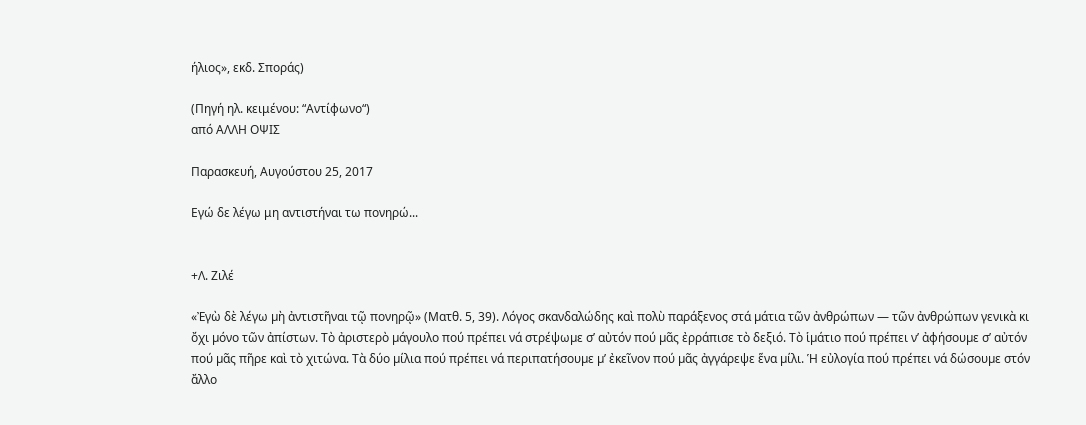ήλιος», εκδ. Σποράς)

(Πηγή ηλ. κειμένου: “Αντίφωνο“)
από ΑΛΛΗ ΟΨΙΣ

Παρασκευή, Αυγούστου 25, 2017

Εγώ δε λέγω μη αντιστήναι τω πονηρώ...


+Λ. Ζιλέ

«Ἐγὼ δὲ λέγω µὴ ἀντιστῆναι τῷ πονηρῷ» (Ματθ. 5, 39). Λόγος σκανδαλώδης καὶ πολὺ παράξενος στά µάτια τῶν ἀνθρώπων — τῶν ἀνθρώπων γενικὰ κι ὄχι µόνο τῶν ἀπίστων. Τὸ ἀριστερὸ µάγουλο πού πρέπει νά στρέψωµε σ’ αὐτόν πού µᾶς ἐρράπισε τὸ δεξιό. Τὸ ἱµάτιο πού πρέπει ν’ ἀφήσουµε σ’ αὐτόν πού µᾶς πῆρε καὶ τὸ χιτώνα. Τὰ δύο µίλια πού πρέπει νά περιπατήσουµε µ’ ἐκεῖνον πού µᾶς ἀγγάρεψε ἕνα µίλι. Ἡ εὐλογία πού πρέπει νά δώσουµε στόν ἄλλο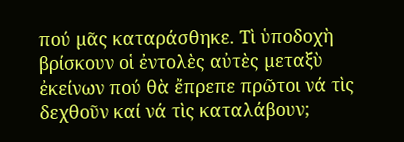πού µᾶς καταράσθηκε. Τὶ ὑποδοχὴ βρίσκουν οἱ ἐντολὲς αὐτὲς µεταξὺ ἐκείνων πού θὰ ἔπρεπε πρῶτοι νά τὶς δεχθοῦν καί νά τὶς καταλάβουν;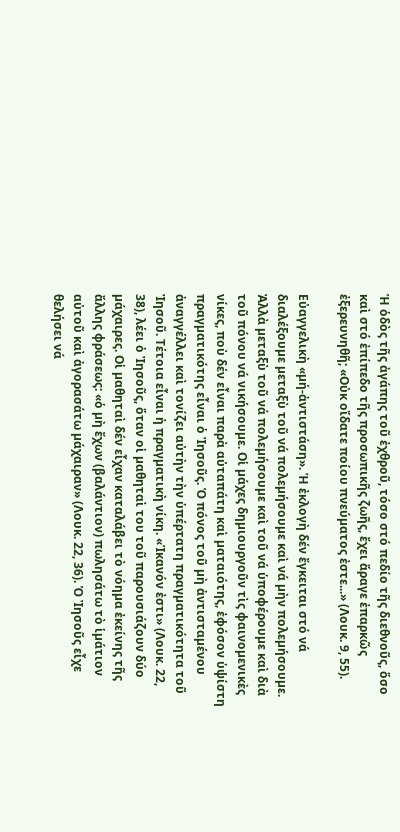Ἡ ὁδὸς τῆς ἀγάπης τοῦ ἐχθροῦ, τόσο στό πεδίο τῆς διεθνοῦς, ὅσο καὶ στό ἐπίπεδο τῆς προσωπικῆς ζωῆς, ἔχει ἄραγε ἐπαρκῶς ἐξερευνηθῆ; «Οὐκ οἴδατε ποίου πνεύµατος ἐστε...» (Λουκ. 9, 55).

Εὐαγγελικὴ «µή-ἀντιστάση». Ἡ ἐκλογὴ δέν ἔγκειται στό νά διαλέξουµε µεταξὺ τοῦ νά πολεµήσουµε καὶ νά µὴν πολεµήσουµε. Ἀλλὰ µεταξὺ τοῦ νά πολεµήσουµε καὶ τοῦ νά ὑποφέρουµε καὶ διὰ τοῦ πόνου νά νικήσουµε. Οἱ µάχες δηµιουργοῦν τὶς φαινοµενικὲς νίκες, ποὺ δέν εἶναι παρὰ αὐταπάτη καὶ µαταιότης, ἐφόσον ὑψίστη πραγµατικότης εἶναι ὁ Ἰησοῦς. Ὁ πόνος τοῦ µὴ ἀντισταµένου ἀναγγέλλει καὶ τονίζει αὐτὴν τὴν ὑπέρτατη πραγµατικότητα τοῦ Ἰησοῦ. Τέτοια εἶναι ἡ πραγµατικὴ νίκη. «Ἱκανόν ἐστι» (Λουκ. 22, 38), λέει ὁ Ἰησοῦς, ὅταν οἱ µαθηταὶ του τοῦ παρουσιάζουν δύο µάχαιρες. Οἱ µαθηταὶ δέν εἶχαν καταλάβει τὸ νόηµα ἐκείνης τῆς ἄλλης φράσεως: «ὁ µὴ ἔχων (βαλάντιον) πωλησάτω τὸ ἱµάτιον αὐτοῦ καὶ ἀγορασάτω µάχαιραν» (Λουκ. 22, 36). Ὁ Ἰησοῦς εἶχε θελήσει νά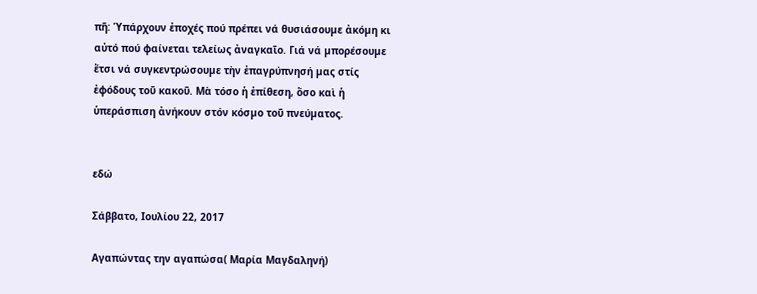πῆ: Ὑπάρχουν ἐποχές πού πρέπει νά θυσιάσουµε ἀκόµη κι αὐτό πού φαίνεται τελείως ἀναγκαῖο. Γιά νά µπορέσουµε ἔτσι νά συγκεντρώσουµε τὴν ἐπαγρύπνησή µας στίς ἐφόδους τοῦ κακοῦ. Μὰ τόσο ἡ ἐπίθεση, ὅσο καὶ ἡ ὑπεράσπιση ἀνήκουν στόν κόσµο τοῦ πνεύµατος.


εδώ

Σάββατο, Ιουλίου 22, 2017

Αγαπώντας την αγαπώσα( Μαρία Μαγδαληνή)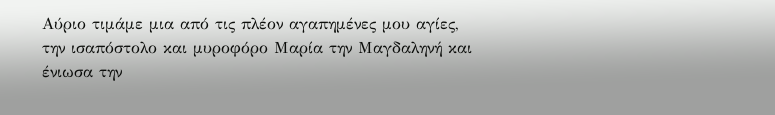Αύριο τιμάμε μια από τις πλέον αγαπημένες μου αγίες, την ισαπόστολο και μυροφόρο Μαρία την Μαγδαληνή και ένιωσα την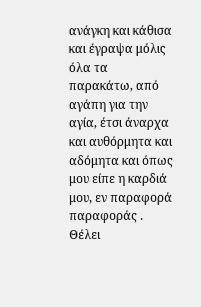ανάγκη και κάθισα και έγραψα μόλις όλα τα παρακάτω, από αγάπη για την αγία, έτσι άναρχα και αυθόρμητα και αδόμητα και όπως μου είπε η καρδιά μου, εν παραφορά παραφοράς .
Θέλει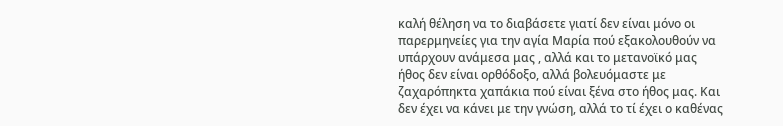καλή θέληση να το διαβάσετε γιατί δεν είναι μόνο οι παρερμηνείες για την αγία Μαρία πού εξακολουθούν να υπάρχουν ανάμεσα μας , αλλά και το μετανοϊκό μας ήθος δεν είναι ορθόδοξο, αλλά βολευόμαστε με ζαχαρόπηκτα χαπάκια πού είναι ξένα στο ήθος μας. Και δεν έχει να κάνει με την γνώση, αλλά το τί έχει ο καθένας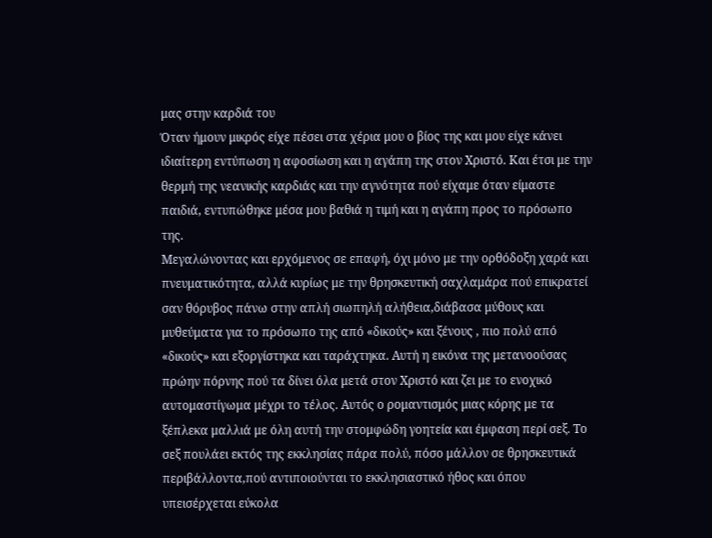μας στην καρδιά του
Όταν ήμουν μικρός είχε πέσει στα χέρια μου ο βίος της και μου είχε κάνει ιδιαίτερη εντύπωση η αφοσίωση και η αγάπη της στον Χριστό. Και έτσι με την θερμή της νεανικής καρδιάς και την αγνότητα πού είχαμε όταν είμαστε παιδιά, εντυπώθηκε μέσα μου βαθιά η τιμή και η αγάπη προς το πρόσωπο της.
Μεγαλώνοντας και ερχόμενος σε επαφή, όχι μόνο με την ορθόδοξη χαρά και πνευματικότητα, αλλά κυρίως με την θρησκευτική σαχλαμάρα πού επικρατεί σαν θόρυβος πάνω στην απλή σιωπηλή αλήθεια,διάβασα μύθους και μυθεύματα για το πρόσωπο της από «δικούς» και ξένους , πιο πολύ από «δικούς» και εξοργίστηκα και ταράχτηκα. Αυτή η εικόνα της μετανοούσας πρώην πόρνης πού τα δίνει όλα μετά στον Χριστό και ζει με το ενοχικό αυτομαστίγωμα μέχρι το τέλος. Αυτός ο ρομαντισμός μιας κόρης με τα ξέπλεκα μαλλιά με όλη αυτή την στομφώδη γοητεία και έμφαση περί σεξ. Το σεξ πουλάει εκτός της εκκλησίας πάρα πολύ, πόσο μάλλον σε θρησκευτικά περιβάλλοντα,πού αντιποιούνται το εκκλησιαστικό ήθος και όπου υπεισέρχεται εύκολα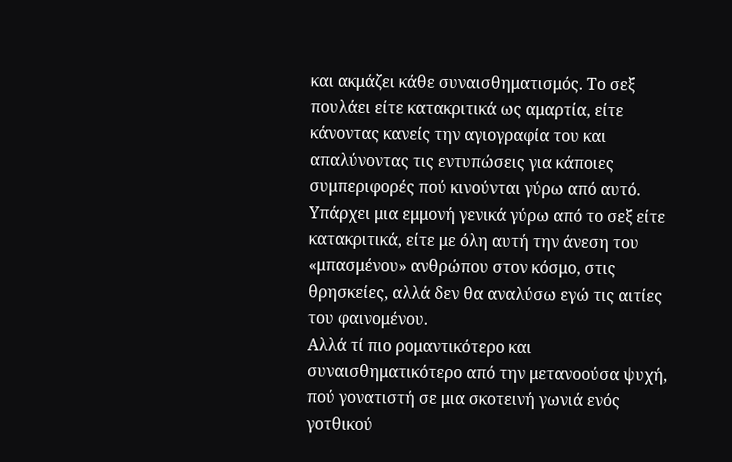και ακμάζει κάθε συναισθηματισμός. Το σεξ πουλάει είτε κατακριτικά ως αμαρτία, είτε κάνοντας κανείς την αγιογραφία του και απαλύνοντας τις εντυπώσεις για κάποιες συμπεριφορές πού κινούνται γύρω από αυτό. Υπάρχει μια εμμονή γενικά γύρω από το σεξ είτε κατακριτικά, είτε με όλη αυτή την άνεση του «μπασμένου» ανθρώπου στον κόσμο, στις θρησκείες, αλλά δεν θα αναλύσω εγώ τις αιτίες του φαινομένου.
Αλλά τί πιο ρομαντικότερο και συναισθηματικότερο από την μετανοούσα ψυχή, πού γονατιστή σε μια σκοτεινή γωνιά ενός γοτθικού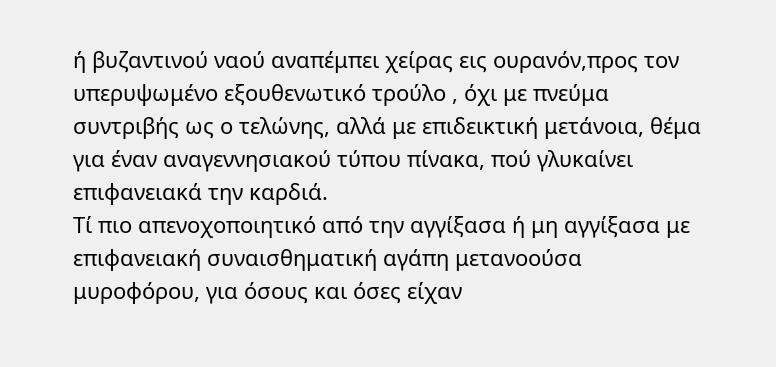ή βυζαντινού ναού αναπέμπει χείρας εις ουρανόν,προς τον υπερυψωμένο εξουθενωτικό τρούλο , όχι με πνεύμα συντριβής ως ο τελώνης, αλλά με επιδεικτική μετάνοια, θέμα για έναν αναγεννησιακού τύπου πίνακα, πού γλυκαίνει επιφανειακά την καρδιά.
Τί πιο απενοχοποιητικό από την αγγίξασα ή μη αγγίξασα με επιφανειακή συναισθηματική αγάπη μετανοούσα μυροφόρου, για όσους και όσες είχαν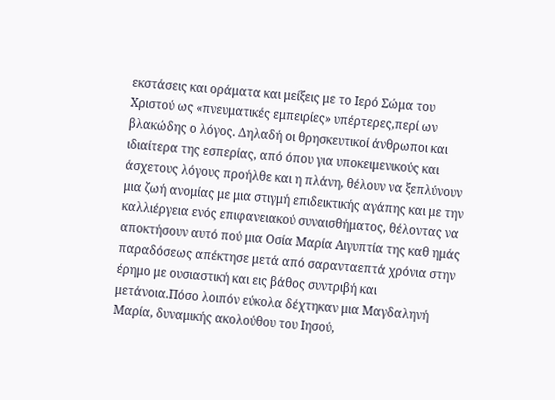εκστάσεις και οράματα και μείξεις με το Ιερό Σώμα του Χριστού ως «πνευματικές εμπειρίες» υπέρτερες,περί ων βλακώδης ο λόγος. Δηλαδή οι θρησκευτικοί άνθρωποι και ιδιαίτερα της εσπερίας, από όπου για υποκειμενικούς και άσχετους λόγους προήλθε και η πλάνη, θέλουν να ξεπλύνουν μια ζωή ανομίας με μια στιγμή επιδεικτικής αγάπης και με την καλλιέργεια ενός επιφανειακού συναισθήματος, θέλοντας να αποκτήσουν αυτό πού μια Οσία Μαρία Αιγυπτία της καθ ημάς παραδόσεως απέκτησε μετά από σαρανταεπτά χρόνια στην έρημο με ουσιαστική και εις βάθος συντριβή και μετάνοια.Πόσο λοιπόν εύκολα δέχτηκαν μια Μαγδαληνή Μαρία, δυναμικής ακολούθου του Ιησού,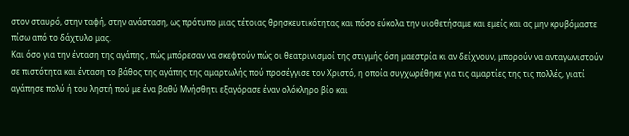στον σταυρό, στην ταφή, στην ανάσταση, ως πρότυπο μιας τέτοιας θρησκευτικότητας και πόσο εύκολα την υιοθετήσαμε και εμείς και ας μην κρυβόμαστε πίσω από το δάχτυλο μας.
Και όσο για την ένταση της αγάπης , πώς μπόρεσαν να σκεφτούν πώς οι θεατρινισμοί της στιγμής όση μαεστρία κι αν δείχνουν, μπορούν να ανταγωνιστούν σε πιστότητα και ένταση το βάθος της αγάπης της αμαρτωλής πού προσέγγισε τον Χριστό, η οποία συγχωρέθηκε για τις αμαρτίες της τις πολλές, γιατί αγάπησε πολύ ή του ληστή πού με ένα βαθύ Μνήσθητι εξαγόρασε έναν ολόκληρο βίο και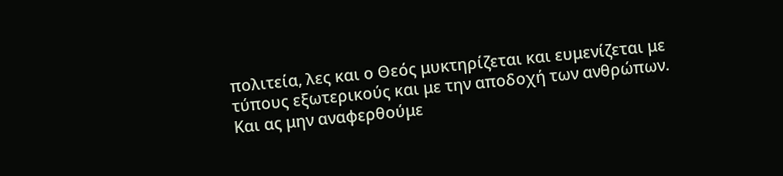πολιτεία, λες και ο Θεός μυκτηρίζεται και ευμενίζεται με τύπους εξωτερικούς και με την αποδοχή των ανθρώπων.
Και ας μην αναφερθούμε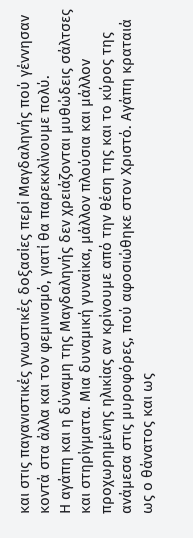και στις παγανιστικές γνωστικές δοξασίες περί Μαγδαληνής πού γέννησαν κοντά στα άλλα και τον φεμινισμό, γιατί θα παρεκκλίνουμε πολύ.
Η αγάπη και η δύναμη της Μαγδαληνής δεν χρειάζονται μυθώδεις σάλτσες και στηρίγματα. Μια δυναμική γυναίκα, μάλλον πλούσια και μάλλον προχωρημένης ηλικίας αν κρίνουμε από την θέση της και το κύρος της ανάμεσα στις μυροφόρες, πού αφοσιώθηκε στον Χριστό. Αγάπη κραταιά ως ο θάνατος και ως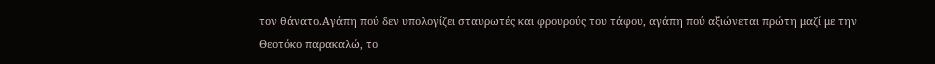τον θάνατο.Αγάπη πού δεν υπολογίζει σταυρωτές και φρουρούς του τάφου, αγάπη πού αξιώνεται πρώτη μαζί με την Θεοτόκο παρακαλώ, το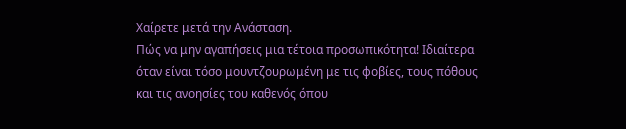Χαίρετε μετά την Ανάσταση.
Πώς να μην αγαπήσεις μια τέτοια προσωπικότητα! Ιδιαίτερα όταν είναι τόσο μουντζουρωμένη με τις φοβίες, τους πόθους και τις ανοησίες του καθενός όπου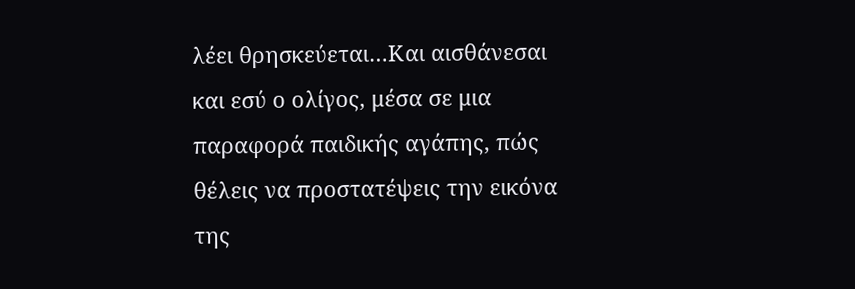λέει θρησκεύεται…Και αισθάνεσαι και εσύ ο ολίγος, μέσα σε μια παραφορά παιδικής αγάπης, πώς θέλεις να προστατέψεις την εικόνα της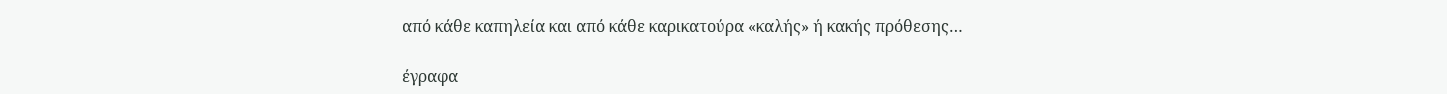από κάθε καπηλεία και από κάθε καρικατούρα «καλής» ή κακής πρόθεσης…

έγραφα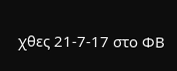χθες 21-7-17 στο ΦΒ